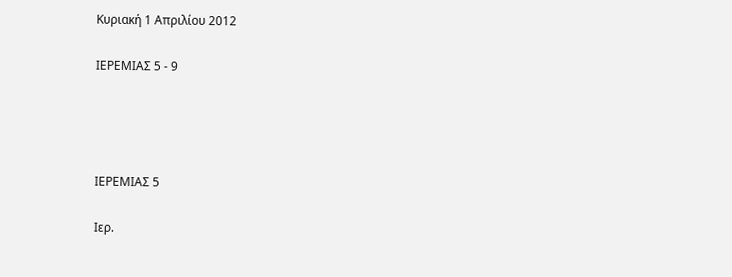Κυριακή 1 Απριλίου 2012

ΙΕΡΕΜΙΑΣ 5 - 9




ΙΕΡΕΜΙΑΣ 5

Ιερ.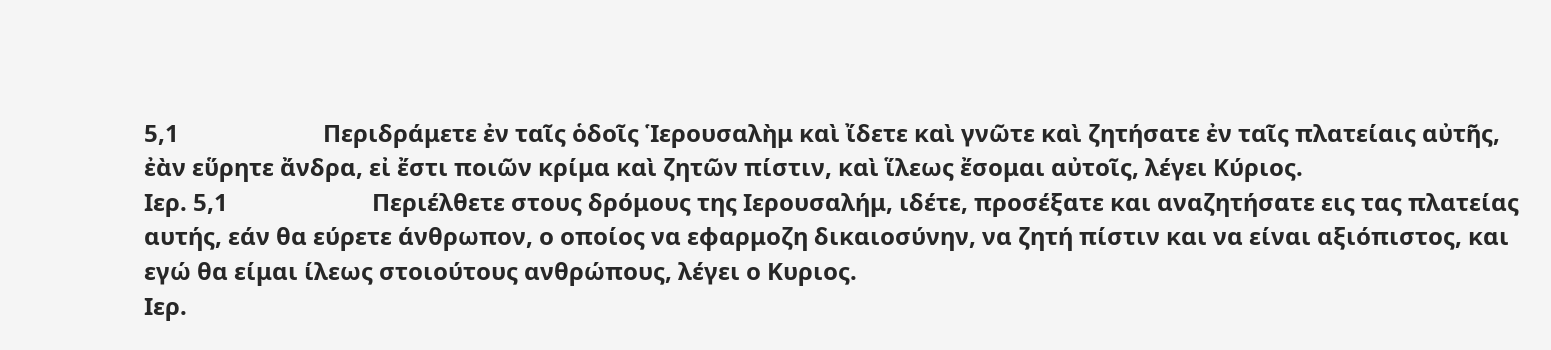5,1                        Περιδράμετε ἐν ταῖς ὁδοῖς Ἱερουσαλὴμ καὶ ἴδετε καὶ γνῶτε καὶ ζητήσατε ἐν ταῖς πλατείαις αὐτῆς, ἐὰν εὕρητε ἄνδρα, εἰ ἔστι ποιῶν κρίμα καὶ ζητῶν πίστιν, καὶ ἵλεως ἔσομαι αὐτοῖς, λέγει Κύριος.
Ιερ. 5,1                        Περιέλθετε στους δρόμους της Ιερουσαλήμ, ιδέτε, προσέξατε και αναζητήσατε εις τας πλατείας αυτής, εάν θα εύρετε άνθρωπον, ο οποίος να εφαρμοζη δικαιοσύνην, να ζητή πίστιν και να είναι αξιόπιστος, και εγώ θα είμαι ίλεως στοιούτους ανθρώπους, λέγει ο Κυριος.
Ιερ.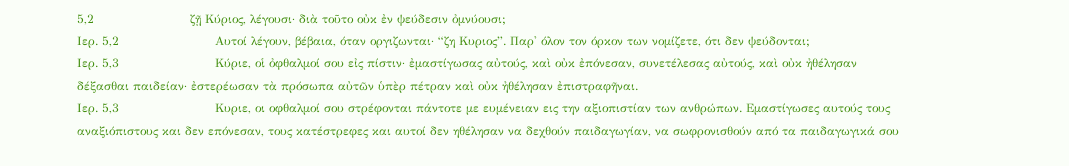5,2                        ζῇ Κύριος, λέγουσι· διὰ τοῦτο οὐκ ἐν ψεύδεσιν ὀμνύουσι;
Ιερ. 5,2                        Αυτοί λέγουν, βέβαια, όταν οργιζωνται· “ζη Κυριος”. Παρ' όλον τον όρκον των νομίζετε, ότι δεν ψεύδονται;
Ιερ. 5,3                        Κύριε, οἱ ὀφθαλμοί σου εἰς πίστιν· ἐμαστίγωσας αὐτούς, καὶ οὐκ ἐπόνεσαν, συνετέλεσας αὐτούς, καὶ οὐκ ἠθέλησαν δέξασθαι παιδείαν· ἐστερέωσαν τὰ πρόσωπα αὐτῶν ὑπὲρ πέτραν καὶ οὐκ ἠθέλησαν ἐπιστραφῆναι.
Ιερ. 5,3                        Κυριε, οι οφθαλμοί σου στρέφονται πάντοτε με ευμένειαν εις την αξιοπιστίαν των ανθρώπων. Εμαστίγωσες αυτούς τους αναξιόπιστους και δεν επόνεσαν, τους κατέστρεφες και αυτοί δεν ηθέλησαν να δεχθούν παιδαγωγίαν, να σωφρονισθούν από τα παιδαγωγικά σου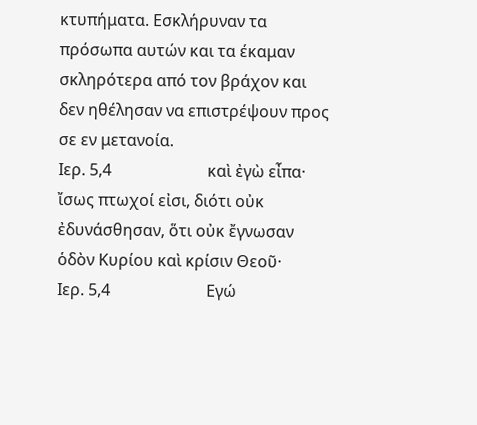κτυπήματα. Εσκλήρυναν τα πρόσωπα αυτών και τα έκαμαν σκληρότερα από τον βράχον και δεν ηθέλησαν να επιστρέψουν προς σε εν μετανοία.
Ιερ. 5,4                        καὶ ἐγὼ εἶπα· ἴσως πτωχοί εἰσι, διότι οὐκ ἐδυνάσθησαν, ὅτι οὐκ ἔγνωσαν ὁδὸν Κυρίου καὶ κρίσιν Θεοῦ·
Ιερ. 5,4                        Εγώ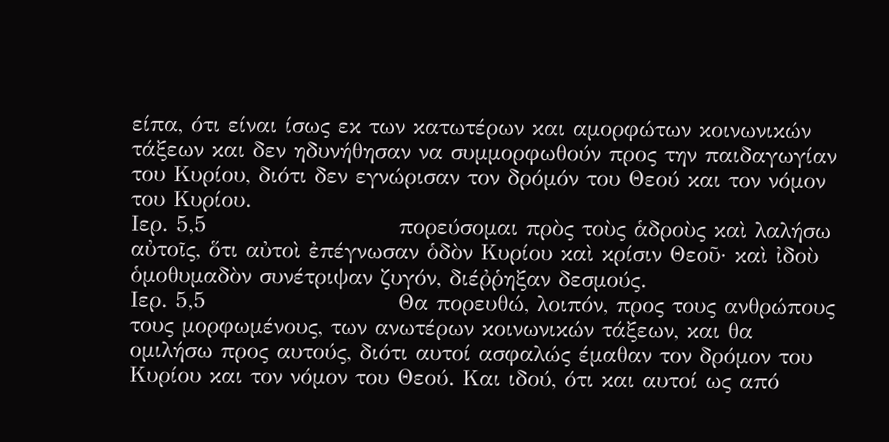είπα, ότι είναι ίσως εκ των κατωτέρων και αμορφώτων κοινωνικών τάξεων και δεν ηδυνήθησαν να συμμορφωθούν προς την παιδαγωγίαν του Κυρίου, διότι δεν εγνώρισαν τον δρόμόν του Θεού και τον νόμον του Κυρίου.
Ιερ. 5,5                        πορεύσομαι πρὸς τοὺς ἁδροὺς καὶ λαλήσω αὐτοῖς, ὅτι αὐτοὶ ἐπέγνωσαν ὁδὸν Κυρίου καὶ κρίσιν Θεοῦ· καὶ ἰδοὺ ὁμοθυμαδὸν συνέτριψαν ζυγόν, διέῤῥηξαν δεσμούς.
Ιερ. 5,5                        Θα πορευθώ, λοιπόν, προς τους ανθρώπους τους μορφωμένους, των ανωτέρων κοινωνικών τάξεων, και θα ομιλήσω προς αυτούς, διότι αυτοί ασφαλώς έμαθαν τον δρόμον του Κυρίου και τον νόμον του Θεού. Και ιδού, ότι και αυτοί ως από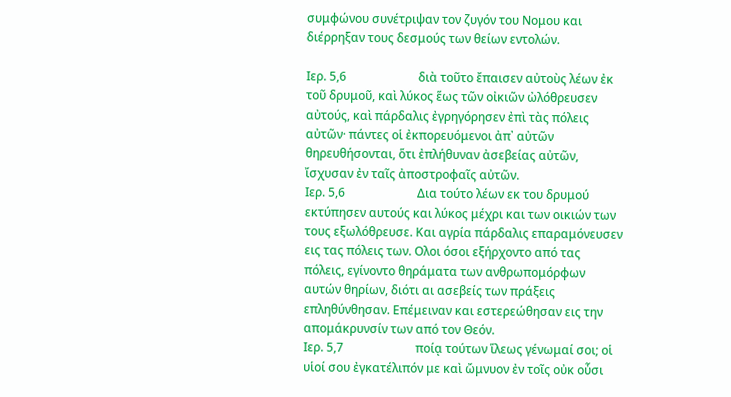συμφώνου συνέτριψαν τον ζυγόν του Νομου και διέρρηξαν τους δεσμούς των θείων εντολών.

Ιερ. 5,6                        διὰ τοῦτο ἔπαισεν αὐτοὺς λέων ἐκ τοῦ δρυμοῦ, καὶ λύκος ἕως τῶν οἰκιῶν ὠλόθρευσεν αὐτούς, καὶ πάρδαλις ἐγρηγόρησεν ἐπὶ τὰς πόλεις αὐτῶν· πάντες οἱ ἐκπορευόμενοι ἀπ᾿ αὐτῶν θηρευθήσονται, ὅτι ἐπλήθυναν ἀσεβείας αὐτῶν, ἴσχυσαν ἐν ταῖς ἀποστροφαῖς αὐτῶν.
Ιερ. 5,6                        Δια τούτο λέων εκ του δρυμού εκτύπησεν αυτούς και λύκος μέχρι και των οικιών των τους εξωλόθρευσε. Και αγρία πάρδαλις επαραμόνευσεν εις τας πόλεις των. Ολοι όσοι εξήρχοντο από τας πόλεις, εγίνοντο θηράματα των ανθρωπομόρφων αυτών θηρίων, διότι αι ασεβείς των πράξεις επληθύνθησαν. Επέμειναν και εστερεώθησαν εις την απομάκρυνσίν των από τον Θεόν.
Ιερ. 5,7                        ποίᾳ τούτων ἵλεως γένωμαί σοι; οἱ υἱοί σου ἐγκατέλιπόν με καὶ ὤμνυον ἐν τοῖς οὐκ οὖσι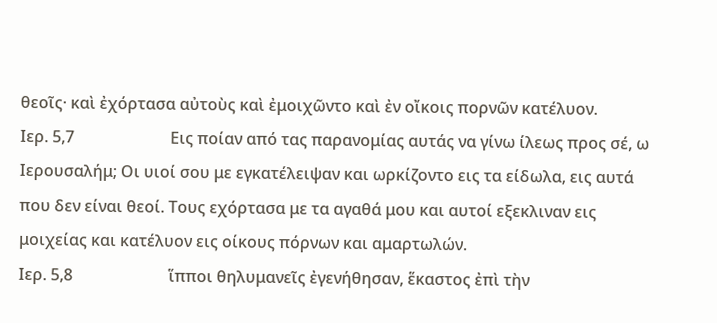θεοῖς· καὶ ἐχόρτασα αὐτοὺς καὶ ἐμοιχῶντο καὶ ἐν οἴκοις πορνῶν κατέλυον.
Ιερ. 5,7                        Εις ποίαν από τας παρανομίας αυτάς να γίνω ίλεως προς σέ, ω Ιερουσαλήμ; Οι υιοί σου με εγκατέλειψαν και ωρκίζοντο εις τα είδωλα, εις αυτά που δεν είναι θεοί. Τους εχόρτασα με τα αγαθά μου και αυτοί εξεκλιναν εις μοιχείας και κατέλυον εις οίκους πόρνων και αμαρτωλών.
Ιερ. 5,8                        ἵπποι θηλυμανεῖς ἐγενήθησαν, ἕκαστος ἐπὶ τὴν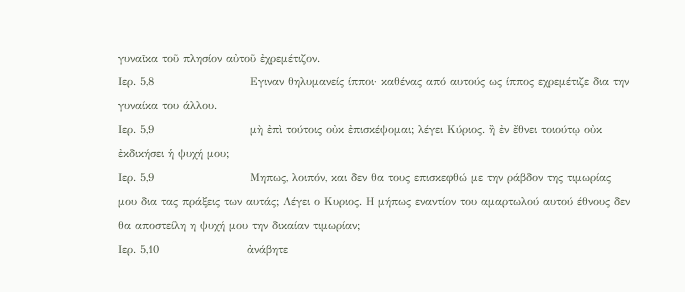γυναῖκα τοῦ πλησίον αὐτοῦ ἐχρεμέτιζον.
Ιερ. 5,8                        Εγιναν θηλυμανείς ίπποι· καθένας από αυτούς ως ίππος εχρεμέτιζε δια την γυναίκα του άλλου.
Ιερ. 5,9                        μὴ ἐπὶ τούτοις οὐκ ἐπισκέψομαι; λέγει Κύριος. ἢ ἐν ἔθνει τοιούτῳ οὐκ ἐκδικήσει ἡ ψυχή μου;
Ιερ. 5,9                        Μηπως, λοιπόν, και δεν θα τους επισκεφθώ με την ράβδον της τιμωρίας μου δια τας πράξεις των αυτάς; Λέγει ο Κυριος. Η μήπως εναντίον του αμαρτωλού αυτού έθνους δεν θα αποστείλη η ψυχή μου την δικαίαν τιμωρίαν;
Ιερ. 5,10                      ἀνάβητε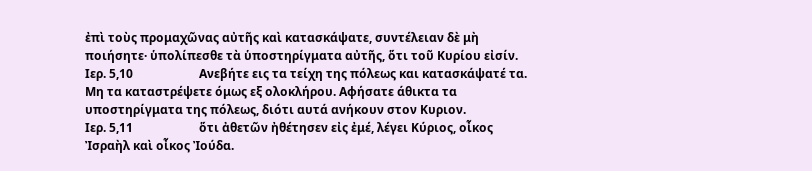ἐπὶ τοὺς προμαχῶνας αὐτῆς καὶ κατασκάψατε, συντέλειαν δὲ μὴ ποιήσητε· ὑπολίπεσθε τὰ ὑποστηρίγματα αὐτῆς, ὅτι τοῦ Κυρίου εἰσίν.
Ιερ. 5,10                      Ανεβήτε εις τα τείχη της πόλεως και κατασκάψατέ τα. Μη τα καταστρέψετε όμως εξ ολοκλήρου. Αφήσατε άθικτα τα υποστηρίγματα της πόλεως, διότι αυτά ανήκουν στον Κυριον.
Ιερ. 5,11                      ὅτι ἀθετῶν ἠθέτησεν εἰς ἐμέ, λέγει Κύριος, οἶκος Ἰσραὴλ καὶ οἶκος Ἰούδα.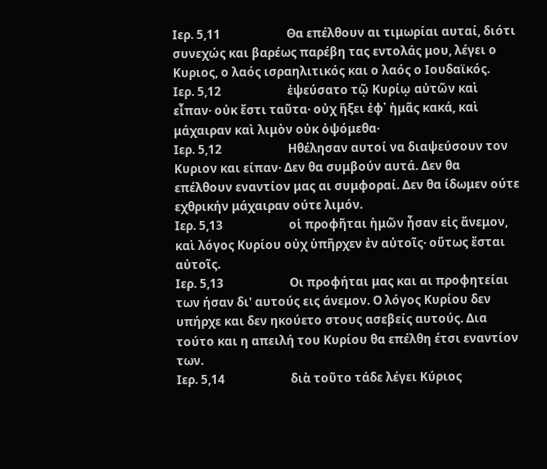Ιερ. 5,11                      Θα επέλθουν αι τιμωρίαι αυταί, διότι συνεχώς και βαρέως παρέβη τας εντολάς μου, λέγει ο Κυριος, ο λαός ισραηλιτικός και ο λαός ο Ιουδαϊκός.
Ιερ. 5,12                      ἐψεύσατο τῷ Κυρίῳ αὐτῶν καὶ εἶπαν· οὐκ ἔστι ταῦτα· οὐχ ἥξει ἐφ᾿ ἡμᾶς κακά, καὶ μάχαιραν καὶ λιμὸν οὐκ ὀψόμεθα·
Ιερ. 5,12                      Ηθέλησαν αυτοί να διαψεύσουν τον Κυριον και είπαν· Δεν θα συμβούν αυτά. Δεν θα επέλθουν εναντίον μας αι συμφοραί. Δεν θα ίδωμεν ούτε εχθρικήν μάχαιραν ούτε λιμόν.
Ιερ. 5,13                      οἱ προφῆται ἡμῶν ἦσαν εἰς ἄνεμον, καὶ λόγος Κυρίου οὐχ ὑπῆρχεν ἐν αὐτοῖς· οὕτως ἔσται αὐτοῖς.
Ιερ. 5,13                      Οι προφήται μας και αι προφητείαι των ήσαν δι' αυτούς εις άνεμον. Ο λόγος Κυρίου δεν υπήρχε και δεν ηκούετο στους ασεβείς αυτούς. Δια τούτο και η απειλή του Κυρίου θα επέλθη έτσι εναντίον των.
Ιερ. 5,14                      διὰ τοῦτο τάδε λέγει Κύριος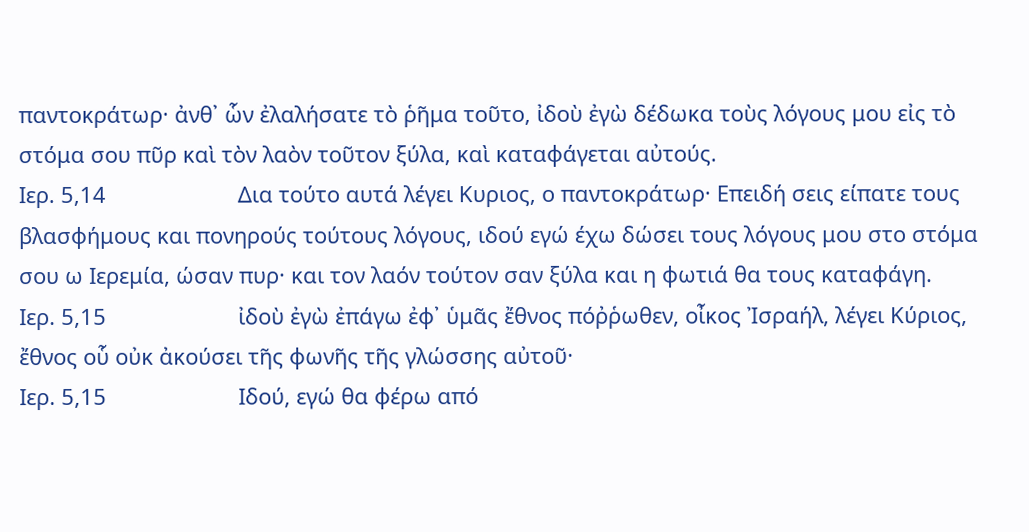παντοκράτωρ· ἀνθ᾿ ὧν ἐλαλήσατε τὸ ῥῆμα τοῦτο, ἰδοὺ ἐγὼ δέδωκα τοὺς λόγους μου εἰς τὸ στόμα σου πῦρ καὶ τὸν λαὸν τοῦτον ξύλα, καὶ καταφάγεται αὐτούς.
Ιερ. 5,14                      Δια τούτο αυτά λέγει Κυριος, ο παντοκράτωρ· Επειδή σεις είπατε τους βλασφήμους και πονηρούς τούτους λόγους, ιδού εγώ έχω δώσει τους λόγους μου στο στόμα σου ω Ιερεμία, ώσαν πυρ· και τον λαόν τούτον σαν ξύλα και η φωτιά θα τους καταφάγη.
Ιερ. 5,15                      ἰδοὺ ἐγὼ ἐπάγω ἐφ᾿ ὑμᾶς ἔθνος πόῤῥωθεν, οἶκος Ἰσραήλ, λέγει Κύριος, ἔθνος οὗ οὐκ ἀκούσει τῆς φωνῆς τῆς γλώσσης αὐτοῦ·
Ιερ. 5,15                      Ιδού, εγώ θα φέρω από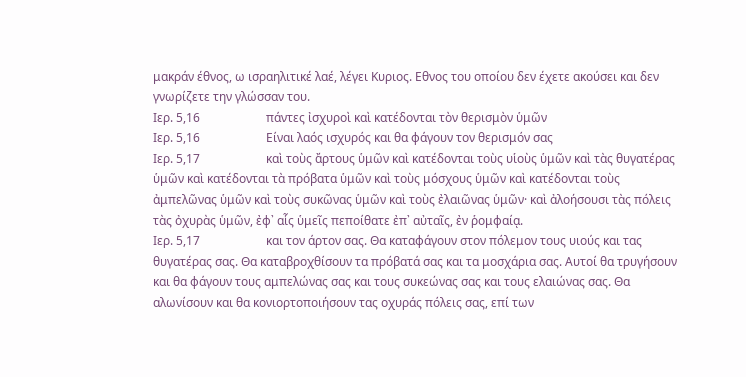μακράν έθνος, ω ισραηλιτικέ λαέ, λέγει Κυριος. Εθνος του οποίου δεν έχετε ακούσει και δεν γνωρίζετε την γλώσσαν του.
Ιερ. 5,16                      πάντες ἰσχυροὶ καὶ κατέδονται τὸν θερισμὸν ὑμῶν
Ιερ. 5,16                      Είναι λαός ισχυρός και θα φάγουν τον θερισμόν σας
Ιερ. 5,17                      καὶ τοὺς ἄρτους ὑμῶν καὶ κατέδονται τοὺς υἱοὺς ὑμῶν καὶ τὰς θυγατέρας ὑμῶν καὶ κατέδονται τὰ πρόβατα ὑμῶν καὶ τοὺς μόσχους ὑμῶν καὶ κατέδονται τοὺς ἀμπελῶνας ὑμῶν καὶ τοὺς συκῶνας ὑμῶν καὶ τοὺς ἐλαιῶνας ὑμῶν· καὶ ἀλοήσουσι τὰς πόλεις τὰς ὀχυρὰς ὑμῶν, ἐφ᾿ αἷς ὑμεῖς πεποίθατε ἐπ᾿ αὐταῖς, ἐν ῥομφαίᾳ.
Ιερ. 5,17                      και τον άρτον σας. Θα καταφάγουν στον πόλεμον τους υιούς και τας θυγατέρας σας. Θα καταβροχθίσουν τα πρόβατά σας και τα μοσχάρια σας. Αυτοί θα τρυγήσουν και θα φάγουν τους αμπελώνας σας και τους συκεώνας σας και τους ελαιώνας σας. Θα αλωνίσουν και θα κονιορτοποιήσουν τας οχυράς πόλεις σας, επί των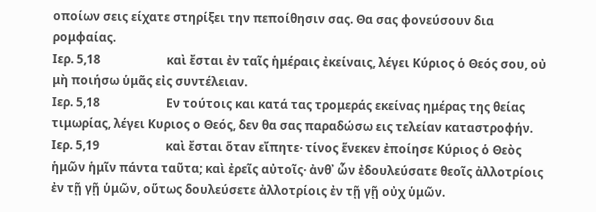οποίων σεις είχατε στηρίξει την πεποίθησιν σας. Θα σας φονεύσουν δια ρομφαίας.
Ιερ. 5,18                      καὶ ἔσται ἐν ταῖς ἡμέραις ἐκείναις, λέγει Κύριος ὁ Θεός σου, οὐ μὴ ποιήσω ὑμᾶς εἰς συντέλειαν.
Ιερ. 5,18                      Εν τούτοις και κατά τας τρομεράς εκείνας ημέρας της θείας τιμωρίας, λέγει Κυριος ο Θεός, δεν θα σας παραδώσω εις τελείαν καταστροφήν.
Ιερ. 5,19                      καὶ ἔσται ὅταν εἴπητε· τίνος ἕνεκεν ἐποίησε Κύριος ὁ Θεὸς ἡμῶν ἡμῖν πάντα ταῦτα; καὶ ἐρεῖς αὐτοῖς· ἀνθ᾿ ὧν ἐδουλεύσατε θεοῖς ἀλλοτρίοις ἐν τῇ γῇ ὑμῶν, οὕτως δουλεύσετε ἀλλοτρίοις ἐν τῇ γῇ οὐχ ὑμῶν.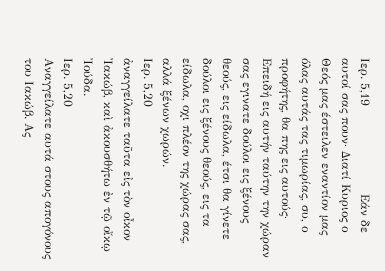Ιερ. 5,19                      Εάν δε αυτοί σας πουν· Διατί Κυριος ο Θεός μας έστειλεν εναντίον μας όλας αυτάς τας τιμωρίας, συ, ο προφήτης, θα πης εις αυτούς· Επειδή εις αυτήν ταύτην την χώραν σας εγινατε δούλοι εις ξένους θεούς, εις είδωλα, έτσι θα γίνετε δούλοι εις ξένους θεούς, εις τα είδωλα, οχι πλέον της χώρας σας, αλλά ξένων χωρών.
Ιερ. 5,20                      ἀναγγείλατε ταῦτα εἰς τὸν οἶκον Ἰακώβ, καὶ ἀκουσθήτω ἐν τῷ οἴκῳ Ἰούδα.
Ιερ. 5,20                      Αναγγείλατε αυτά στους απογόνους του Ιακώβ. Ας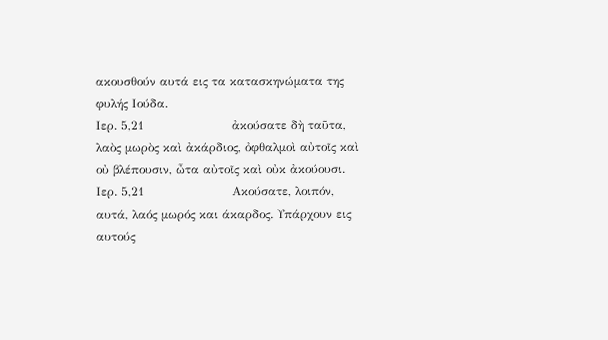ακουσθούν αυτά εις τα κατασκηνώματα της φυλής Ιούδα.
Ιερ. 5,21                      ἀκούσατε δὴ ταῦτα, λαὸς μωρὸς καὶ ἀκάρδιος, ὀφθαλμοὶ αὐτοῖς καὶ οὐ βλέπουσιν, ὦτα αὐτοῖς καὶ οὐκ ἀκούουσι.
Ιερ. 5,21                      Ακούσατε, λοιπόν, αυτά, λαός μωρός και άκαρδος. Υπάρχουν εις αυτούς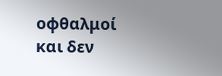οφθαλμοί και δεν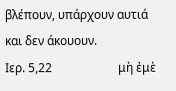βλέπουν, υπάρχουν αυτιά και δεν άκουουν.
Ιερ. 5,22                      μὴ ἐμὲ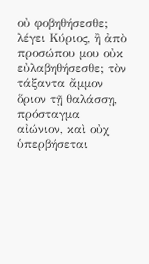οὐ φοβηθήσεσθε; λέγει Κύριος, ἢ ἀπὸ προσώπου μου οὐκ εὐλαβηθήσεσθε; τὸν τάξαντα ἄμμον ὅριον τῇ θαλάσσῃ, πρόσταγμα αἰώνιον, καὶ οὐχ ὑπερβήσεται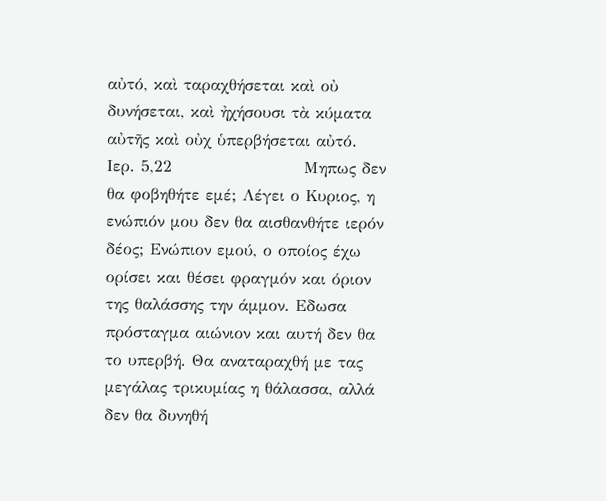αὐτό, καὶ ταραχθήσεται καὶ οὐ δυνήσεται, καὶ ἠχήσουσι τὰ κύματα αὐτῆς καὶ οὐχ ὑπερβήσεται αὐτό.
Ιερ. 5,22                      Μηπως δεν θα φοβηθήτε εμέ; Λέγει ο Κυριος, η ενώπιόν μου δεν θα αισθανθήτε ιερόν δέος; Ενώπιον εμού, ο οποίος έχω ορίσει και θέσει φραγμόν και όριον της θαλάσσης την άμμον. Εδωσα πρόσταγμα αιώνιον και αυτή δεν θα το υπερβή. Θα αναταραχθή με τας μεγάλας τρικυμίας η θάλασσα, αλλά δεν θα δυνηθή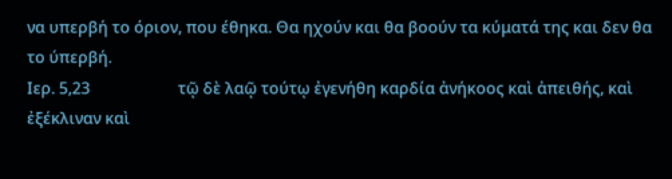να υπερβή το όριον, που έθηκα. Θα ηχούν και θα βοούν τα κύματά της και δεν θα το ύπερβή.
Ιερ. 5,23                      τῷ δὲ λαῷ τούτῳ ἐγενήθη καρδία ἀνήκοος καὶ ἀπειθής, καὶ ἐξέκλιναν καὶ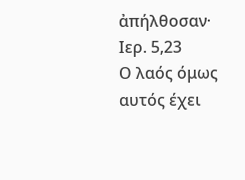ἀπήλθοσαν·
Ιερ. 5,23                      Ο λαός όμως αυτός έχει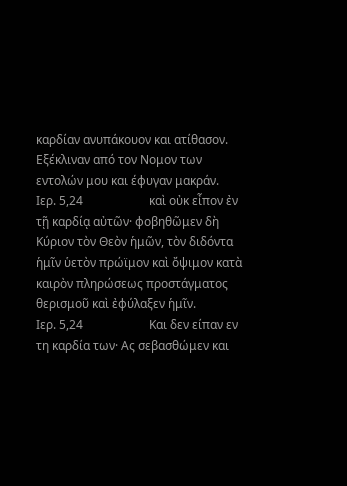καρδίαν ανυπάκουον και ατίθασον. Εξέκλιναν από τον Νομον των εντολών μου και έφυγαν μακράν.
Ιερ. 5,24                      καὶ οὐκ εἶπον ἐν τῇ καρδίᾳ αὐτῶν· φοβηθῶμεν δὴ Κύριον τὸν Θεὸν ἡμῶν, τὸν διδόντα ἡμῖν ὑετὸν πρώϊμον καὶ ὄψιμον κατὰ καιρὸν πληρώσεως προστάγματος θερισμοῦ καὶ ἐφύλαξεν ἡμῖν.
Ιερ. 5,24                      Και δεν είπαν εν τη καρδία των· Ας σεβασθώμεν και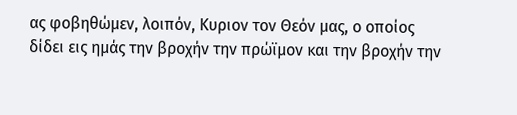ας φοβηθώμεν, λοιπόν, Κυριον τον Θεόν μας, ο οποίος δίδει εις ημάς την βροχήν την πρώϊμον και την βροχήν την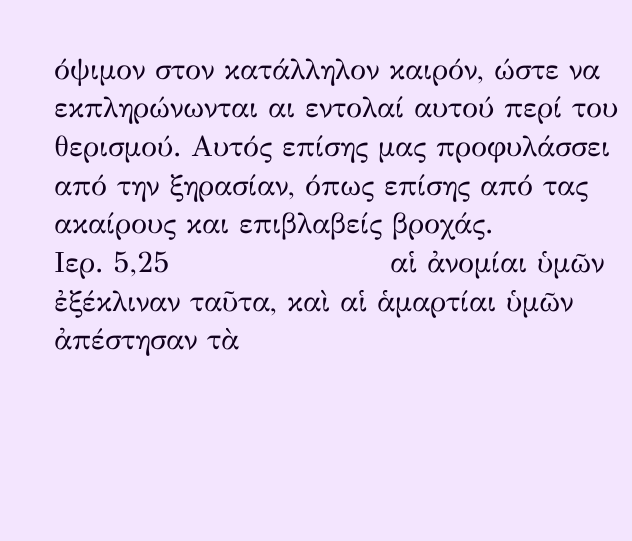όψιμον στον κατάλληλον καιρόν, ώστε να εκπληρώνωνται αι εντολαί αυτού περί του θερισμού. Αυτός επίσης μας προφυλάσσει από την ξηρασίαν, όπως επίσης από τας ακαίρους και επιβλαβείς βροχάς.
Ιερ. 5,25                      αἱ ἀνομίαι ὑμῶν ἐξέκλιναν ταῦτα, καὶ αἱ ἁμαρτίαι ὑμῶν ἀπέστησαν τὰ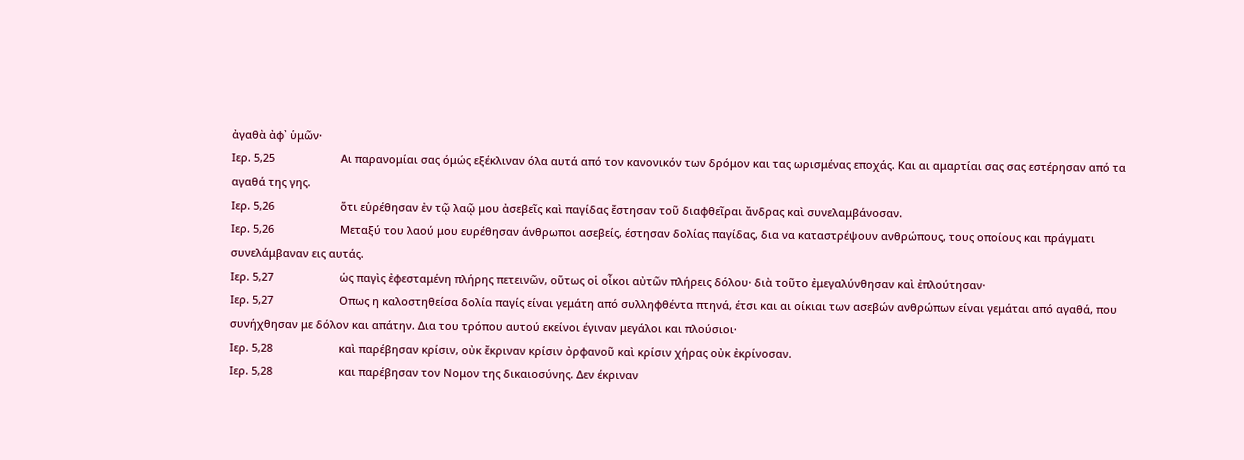ἀγαθὰ ἀφ᾿ ὑμῶν·
Ιερ. 5,25                      Αι παρανομίαι σας όμώς εξέκλιναν όλα αυτά από τον κανονικόν των δρόμον και τας ωρισμένας εποχάς. Και αι αμαρτίαι σας σας εστέρησαν από τα αγαθά της γης.
Ιερ. 5,26                      ὅτι εὑρέθησαν ἐν τῷ λαῷ μου ἀσεβεῖς καὶ παγίδας ἔστησαν τοῦ διαφθεῖραι ἄνδρας καὶ συνελαμβάνοσαν.
Ιερ. 5,26                      Μεταξύ του λαού μου ευρέθησαν άνθρωποι ασεβείς, έστησαν δολίας παγίδας, δια να καταστρέψουν ανθρώπους, τους οποίους και πράγματι συνελάμβαναν εις αυτάς.
Ιερ. 5,27                      ὡς παγὶς ἐφεσταμένη πλήρης πετεινῶν, οὕτως οἱ οἶκοι αὐτῶν πλήρεις δόλου· διὰ τοῦτο ἐμεγαλύνθησαν καὶ ἐπλούτησαν·
Ιερ. 5,27                      Οπως η καλοστηθείσα δολία παγίς είναι γεμάτη από συλληφθέντα πτηνά, έτσι και αι οίκιαι των ασεβών ανθρώπων είναι γεμάται από αγαθά, που συνήχθησαν με δόλον και απάτην. Δια του τρόπου αυτού εκείνοι έγιναν μεγάλοι και πλούσιοι·
Ιερ. 5,28                      καὶ παρέβησαν κρίσιν, οὐκ ἔκριναν κρίσιν ὀρφανοῦ καὶ κρίσιν χήρας οὐκ ἐκρίνοσαν.
Ιερ. 5,28                      και παρέβησαν τον Νομον της δικαιοσύνης. Δεν έκριναν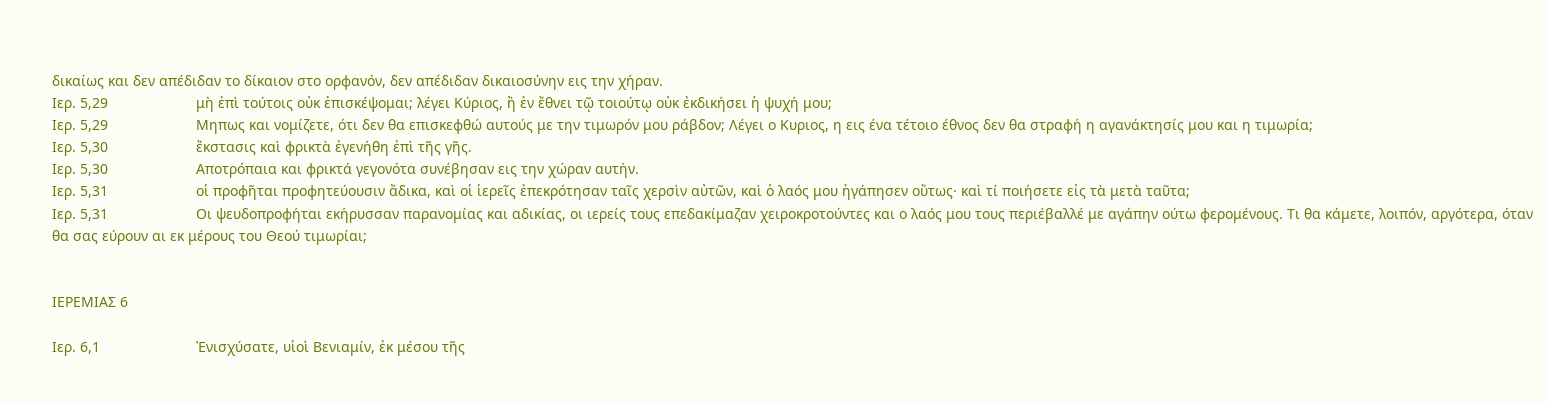δικαίως και δεν απέδιδαν το δίκαιον στο ορφανόν, δεν απέδιδαν δικαιοσύνην εις την χήραν.
Ιερ. 5,29                      μὴ ἐπὶ τούτοις οὐκ ἐπισκέψομαι; λέγει Κύριος, ἢ ἐν ἔθνει τῷ τοιούτῳ οὐκ ἐκδικήσει ἡ ψυχή μου;
Ιερ. 5,29                      Μηπως και νομίζετε, ότι δεν θα επισκεφθώ αυτούς με την τιμωρόν μου ράβδον; Λέγει ο Κυριος, η εις ένα τέτοιο έθνος δεν θα στραφή η αγανάκτησίς μου και η τιμωρία;
Ιερ. 5,30                      ἔκστασις καὶ φρικτὰ ἐγενήθη ἐπὶ τῆς γῆς.
Ιερ. 5,30                      Αποτρόπαια και φρικτά γεγονότα συνέβησαν εις την χώραν αυτήν.
Ιερ. 5,31                      οἱ προφῆται προφητεύουσιν ἄδικα, καὶ οἱ ἱερεῖς ἐπεκρότησαν ταῖς χερσὶν αὐτῶν, καὶ ὁ λαός μου ἠγάπησεν οὕτως· καὶ τί ποιήσετε εἰς τὰ μετὰ ταῦτα;
Ιερ. 5,31                      Οι ψευδοπροφήται εκήρυσσαν παρανομίας και αδικίας, οι ιερείς τους επεδακίμαζαν χειροκροτούντες και ο λαός μου τους περιέβαλλέ με αγάπην ούτω φερομένους. Τι θα κάμετε, λοιπόν, αργότερα, όταν θα σας εύρουν αι εκ μέρους του Θεού τιμωρίαι;


ΙΕΡΕΜΙΑΣ 6

Ιερ. 6,1                        Ἐνισχύσατε, υἱοὶ Βενιαμίν, ἐκ μέσου τῆς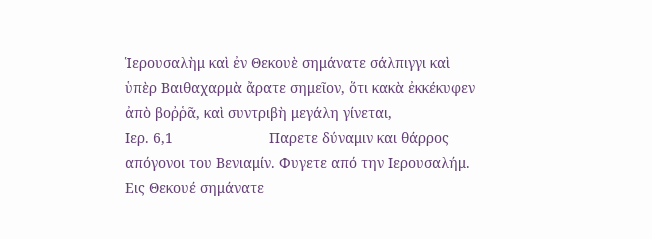Ἱερουσαλὴμ καὶ ἐν Θεκουὲ σημάνατε σάλπιγγι καὶ ὑπὲρ Βαιθαχαρμὰ ἄρατε σημεῖον, ὅτι κακὰ ἐκκέκυφεν ἀπὸ βοῤῥᾶ, καὶ συντριβὴ μεγάλη γίνεται,
Ιερ. 6,1                        Παρετε δύναμιν και θάρρος απόγονοι του Βενιαμίν. Φυγετε από την Ιερουσαλήμ. Εις Θεκουέ σημάνατε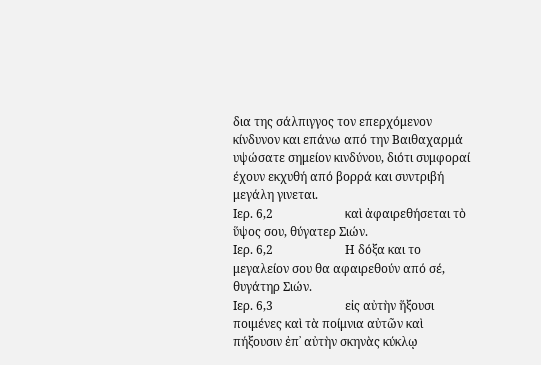δια της σάλπιγγος τον επερχόμενον κίνδυνον και επάνω από την Βαιθαχαρμά υψώσατε σημείον κινδύνου, διότι συμφοραί έχουν εκχυθή από βορρά και συντριβή μεγάλη γινεται.
Ιερ. 6,2                        καὶ ἀφαιρεθήσεται τὸ ὕψος σου, θύγατερ Σιών.
Ιερ. 6,2                        Η δόξα και το μεγαλείον σου θα αφαιρεθούν από σέ, θυγάτηρ Σιών.
Ιερ. 6,3                        εἰς αὐτὴν ἥξουσι ποιμένες καὶ τὰ ποίμνια αὐτῶν καὶ πήξουσιν ἐπ᾿ αὐτὴν σκηνὰς κύκλῳ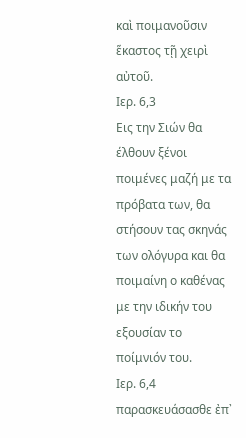καὶ ποιμανοῦσιν ἕκαστος τῇ χειρὶ αὐτοῦ.
Ιερ. 6,3                        Εις την Σιών θα έλθουν ξένοι ποιμένες μαζή με τα πρόβατα των, θα στήσουν τας σκηνάς των ολόγυρα και θα ποιμαίνη ο καθένας με την ιδικήν του εξουσίαν το ποίμνιόν του.
Ιερ. 6,4                        παρασκευάσασθε ἐπ᾿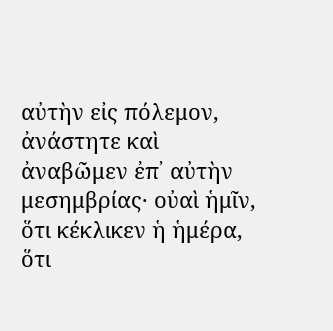αὐτὴν εἰς πόλεμον, ἀνάστητε καὶ ἀναβῶμεν ἐπ᾿ αὐτὴν μεσημβρίας· οὐαὶ ἡμῖν, ὅτι κέκλικεν ἡ ἡμέρα, ὅτι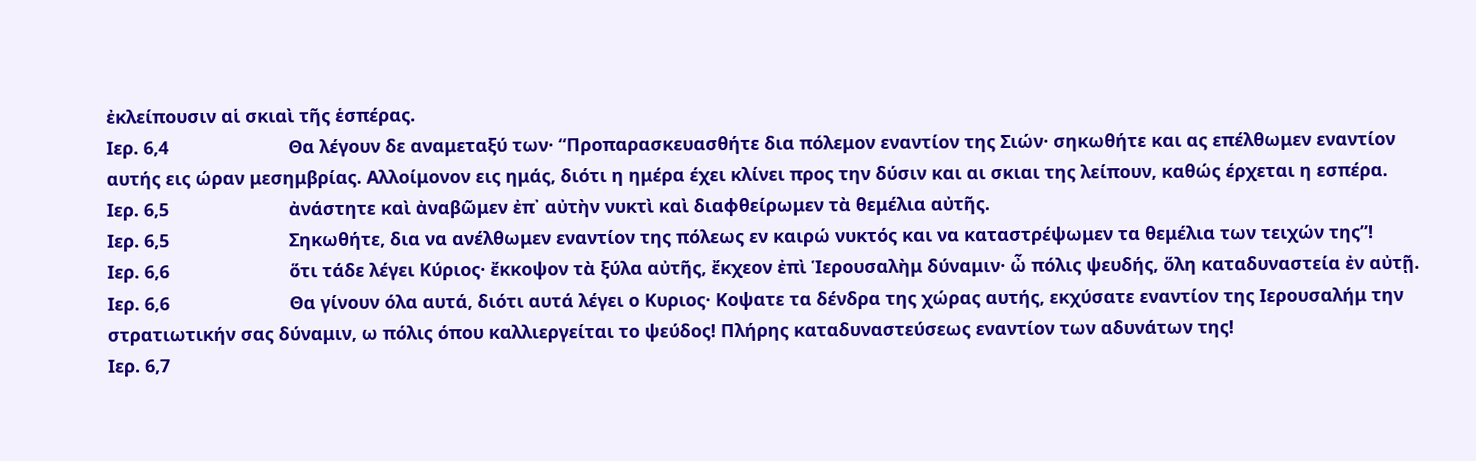ἐκλείπουσιν αἱ σκιαὶ τῆς ἑσπέρας.
Ιερ. 6,4                        Θα λέγουν δε αναμεταξύ των· “Προπαρασκευασθήτε δια πόλεμον εναντίον της Σιών· σηκωθήτε και ας επέλθωμεν εναντίον αυτής εις ώραν μεσημβρίας. Αλλοίμονον εις ημάς, διότι η ημέρα έχει κλίνει προς την δύσιν και αι σκιαι της λείπουν, καθώς έρχεται η εσπέρα.
Ιερ. 6,5                        ἀνάστητε καὶ ἀναβῶμεν ἐπ᾿ αὐτὴν νυκτὶ καὶ διαφθείρωμεν τὰ θεμέλια αὐτῆς.
Ιερ. 6,5                        Σηκωθήτε, δια να ανέλθωμεν εναντίον της πόλεως εν καιρώ νυκτός και να καταστρέψωμεν τα θεμέλια των τειχών της”!
Ιερ. 6,6                        ὅτι τάδε λέγει Κύριος· ἔκκοψον τὰ ξύλα αὐτῆς, ἔκχεον ἐπὶ Ἱερουσαλὴμ δύναμιν· ὦ πόλις ψευδής, ὅλη καταδυναστεία ἐν αὐτῇ.
Ιερ. 6,6                        Θα γίνουν όλα αυτά, διότι αυτά λέγει ο Κυριος· Κοψατε τα δένδρα της χώρας αυτής, εκχύσατε εναντίον της Ιερουσαλήμ την στρατιωτικήν σας δύναμιν, ω πόλις όπου καλλιεργείται το ψεύδος! Πλήρης καταδυναστεύσεως εναντίον των αδυνάτων της!
Ιερ. 6,7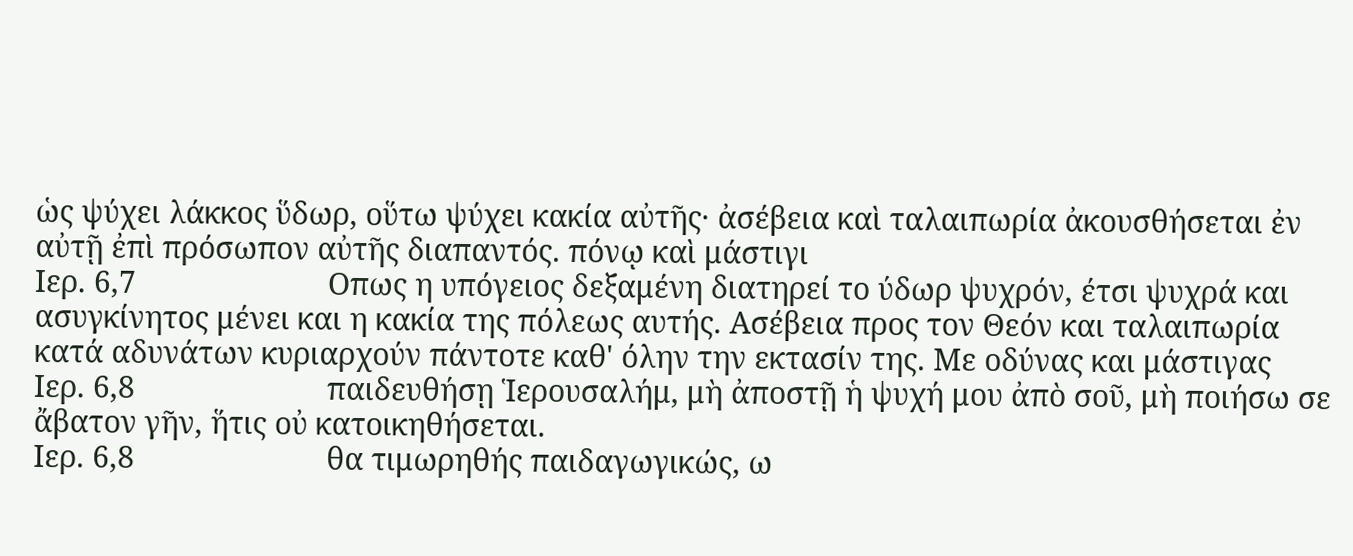ὡς ψύχει λάκκος ὕδωρ, οὕτω ψύχει κακία αὐτῆς· ἀσέβεια καὶ ταλαιπωρία ἀκουσθήσεται ἐν αὐτῇ ἐπὶ πρόσωπον αὐτῆς διαπαντός. πόνῳ καὶ μάστιγι
Ιερ. 6,7                        Οπως η υπόγειος δεξαμένη διατηρεί το ύδωρ ψυχρόν, έτσι ψυχρά και ασυγκίνητος μένει και η κακία της πόλεως αυτής. Ασέβεια προς τον Θεόν και ταλαιπωρία κατά αδυνάτων κυριαρχούν πάντοτε καθ' όλην την εκτασίν της. Με οδύνας και μάστιγας
Ιερ. 6,8                        παιδευθήσῃ Ἱερουσαλήμ, μὴ ἀποστῇ ἡ ψυχή μου ἀπὸ σοῦ, μὴ ποιήσω σε ἄβατον γῆν, ἥτις οὐ κατοικηθήσεται.
Ιερ. 6,8                        θα τιμωρηθής παιδαγωγικώς, ω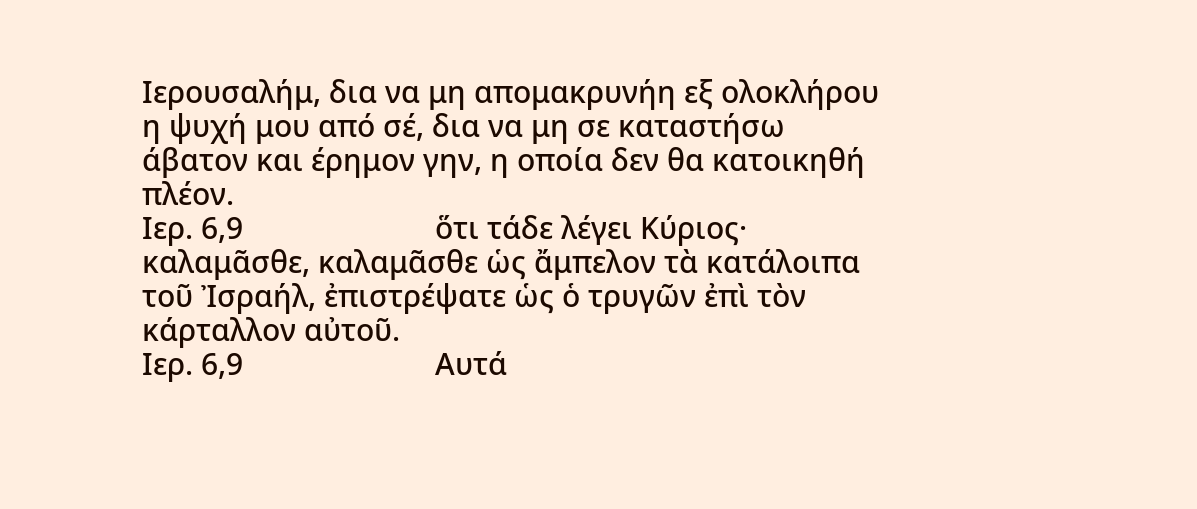Ιερουσαλήμ, δια να μη απομακρυνήη εξ ολοκλήρου η ψυχή μου από σέ, δια να μη σε καταστήσω άβατον και έρημον γην, η οποία δεν θα κατοικηθή πλέον.
Ιερ. 6,9                        ὅτι τάδε λέγει Κύριος· καλαμᾶσθε, καλαμᾶσθε ὡς ἄμπελον τὰ κατάλοιπα τοῦ Ἰσραήλ, ἐπιστρέψατε ὡς ὁ τρυγῶν ἐπὶ τὸν κάρταλλον αὐτοῦ.
Ιερ. 6,9                        Αυτά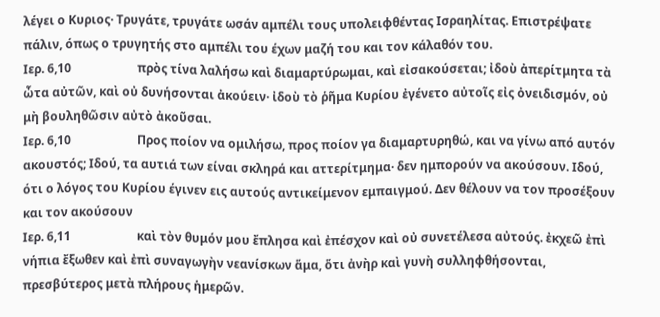λέγει ο Κυριος· Τρυγάτε, τρυγάτε ωσάν αμπέλι τους υπολειφθέντας Ισραηλίτας. Επιστρέψατε πάλιν, όπως ο τρυγητής στο αμπέλι του έχων μαζή του και τον κάλαθόν του.
Ιερ. 6,10                      πρὸς τίνα λαλήσω καὶ διαμαρτύρωμαι, καὶ εἰσακούσεται; ἰδοὺ ἀπερίτμητα τὰ ὦτα αὐτῶν, καὶ οὐ δυνήσονται ἀκούειν· ἰδοὺ τὸ ῥῆμα Κυρίου ἐγένετο αὐτοῖς εἰς ὀνειδισμόν, οὐ μὴ βουληθῶσιν αὐτὸ ἀκοῦσαι.
Ιερ. 6,10                      Προς ποίον να ομιλήσω, προς ποίον γα διαμαρτυρηθώ, και να γίνω από αυτόν ακουστός; Ιδού, τα αυτιά των είναι σκληρά και αττερίτμημα· δεν ημπορούν να ακούσουν. Ιδού, ότι ο λόγος του Κυρίου έγινεν εις αυτούς αντικείμενον εμπαιγμού. Δεν θέλουν να τον προσέξουν και τον ακούσουν
Ιερ. 6,11                      καὶ τὸν θυμόν μου ἔπλησα καὶ ἐπέσχον καὶ οὐ συνετέλεσα αὐτούς. ἐκχεῶ ἐπὶ νήπια ἔξωθεν καὶ ἐπὶ συναγωγὴν νεανίσκων ἅμα, ὅτι ἀνὴρ καὶ γυνὴ συλληφθήσονται, πρεσβύτερος μετὰ πλήρους ἡμερῶν.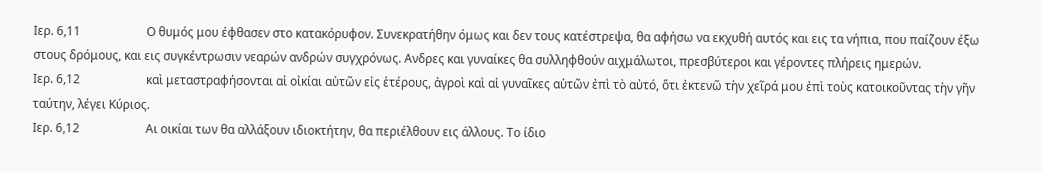Ιερ. 6,11                      Ο θυμός μου έφθασεν στο κατακόρυφον. Συνεκρατήθην όμως και δεν τους κατέστρεψα, θα αφήσω να εκχυθή αυτός και εις τα νήπια, που παίζουν έξω στους δρόμους, και εις συγκέντρωσιν νεαρών ανδρών συγχρόνως. Ανδρες και γυναίκες θα συλληφθούν αιχμάλωτοι, πρεσβύτεροι και γέροντες πλήρεις ημερών.
Ιερ. 6,12                      καὶ μεταστραφήσονται αἱ οἰκίαι αὐτῶν εἰς ἑτέρους, ἀγροὶ καὶ αἱ γυναῖκες αὐτῶν ἐπὶ τὸ αὐτό, ὅτι ἐκτενῶ τὴν χεῖρά μου ἐπὶ τοὺς κατοικοῦντας τὴν γῆν ταύτην, λέγει Κύριος.
Ιερ. 6,12                      Αι οικίαι των θα αλλάξουν ιδιοκτήτην, θα περιέλθουν εις άλλους. Το ίδιο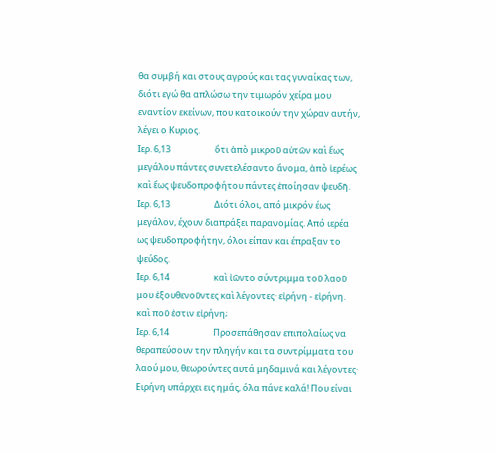θα συμβή και στους αγρούς και τας γυναίκας των, διότι εγώ θα απλώσω την τιμωρόν χείρα μου εναντίον εκείνων, που κατοικούν την χώραν αυτήν, λέγει ο Κυριος.
Ιερ. 6,13                      ὅτι ἀπὸ μικροῦ αὐτῶν καὶ ἕως μεγάλου πάντες συνετελέσαντο ἄνομα, ἀπὸ ἱερέως καὶ ἕως ψευδοπροφήτου πάντες ἐποίησαν ψευδῆ.
Ιερ. 6,13                      Διότι όλοι, από μικρόν έως μεγάλον, έχουν διαπράξει παρανομίας. Από ιερέα ως ψευδοπροφήτην, όλοι είπαν και έπραξαν το ψεύδος.
Ιερ. 6,14                      καὶ ἰῶντο σύντριμμα τοῦ λαοῦ μου ἐξουθενοῦντες καὶ λέγοντες· εἰρήνη - εἰρήνη. καὶ ποῦ ἐστιν εἰρήνη;
Ιερ. 6,14                      Προσεπάθησαν επιπολαίως να θεραπεύσουν την πληγήν και τα συντρίμματα του λαού μου, θεωρούντες αυτά μηδαμινά και λέγοντες· Ειρήνη υπάρχει εις ημάς, όλα πάνε καλά! Που είναι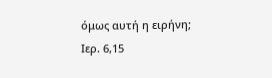όμως αυτή η ειρήνη;
Ιερ. 6,15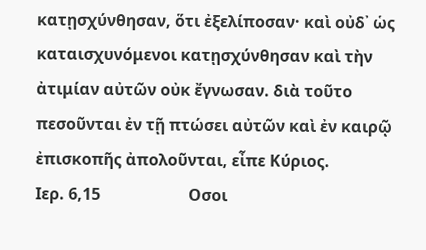κατῃσχύνθησαν, ὅτι ἐξελίποσαν· καὶ οὐδ᾿ ὡς καταισχυνόμενοι κατῃσχύνθησαν καὶ τὴν ἀτιμίαν αὐτῶν οὐκ ἔγνωσαν. διὰ τοῦτο πεσοῦνται ἐν τῇ πτώσει αὐτῶν καὶ ἐν καιρῷ ἐπισκοπῆς ἀπολοῦνται, εἶπε Κύριος.
Ιερ. 6,15                      Οσοι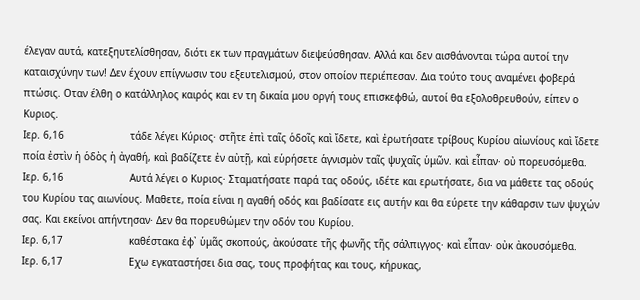έλεγαν αυτά, κατεξηυτελίσθησαν, διότι εκ των πραγμάτων διεψεύσθησαν. Αλλά και δεν αισθάνονται τώρα αυτοί την καταισχύνην των! Δεν έχουν επίγνωσιν του εξευτελισμού, στον οποίον περιέπεσαν. Δια τούτο τους αναμένει φοβερά πτώσις. Οταν έλθη ο κατάλληλος καιρός και εν τη δικαία μου οργή τους επισκεφθώ, αυτοί θα εξολοθρευθούν, είπεν ο Κυριος.
Ιερ. 6,16                      τάδε λέγει Κύριος· στῆτε ἐπὶ ταῖς ὁδοῖς καὶ ἴδετε, καὶ ἐρωτήσατε τρίβους Κυρίου αἰωνίους καὶ ἴδετε ποία ἐστὶν ἡ ὁδὸς ἡ ἀγαθή, καὶ βαδίζετε ἐν αὐτῇ, καὶ εὑρήσετε ἁγνισμὸν ταῖς ψυχαῖς ὑμῶν. καὶ εἶπαν· οὐ πορευσόμεθα.
Ιερ. 6,16                      Αυτά λέγει ο Κυριος· Σταματήσατε παρά τας οδούς, ιδέτε και ερωτήσατε, δια να μάθετε τας οδούς του Κυρίου τας αιωνίους. Μαθετε, ποία είναι η αγαθή οδός και βαδίσατε εις αυτήν και θα εύρετε την κάθαρσιν των ψυχών σας. Και εκείνοι απήντησαν· Δεν θα πορευθώμεν την οδόν του Κυρίου.
Ιερ. 6,17                      καθέστακα ἐφ᾿ ὑμᾶς σκοπούς, ἀκούσατε τῆς φωνῆς τῆς σάλπιγγος· καὶ εἶπαν· οὐκ ἀκουσόμεθα.
Ιερ. 6,17                      Εχω εγκαταστήσει δια σας, τους προφήτας και τους, κήρυκας,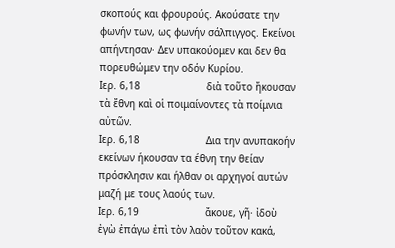σκοπούς και φρουρούς. Ακούσατε την φωνήν των, ως φωνήν σάλπιγγος. Εκείνοι απήντησαν· Δεν υπακούομεν και δεν θα πορευθώμεν την οδόν Κυρίου.
Ιερ. 6,18                      διὰ τοῦτο ἤκουσαν τὰ ἔθνη καὶ οἱ ποιμαίνοντες τὰ ποίμνια αὐτῶν.
Ιερ. 6,18                      Δια την ανυπακοήν εκείνων ήκουσαν τα έθνη την θείαν πρόσκλησιν και ήλθαν οι αρχηγοί αυτών μαζή με τους λαούς των.
Ιερ. 6,19                      ἄκουε, γῆ· ἰδοὺ ἐγὼ ἐπάγω ἐπὶ τὸν λαὸν τοῦτον κακά,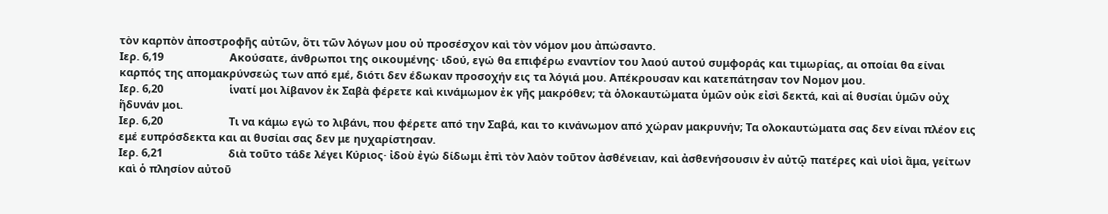τὸν καρπὸν ἀποστροφῆς αὐτῶν, ὅτι τῶν λόγων μου οὐ προσέσχον καὶ τὸν νόμον μου ἀπώσαντο.
Ιερ. 6,19                      Ακούσατε, άνθρωποι της οικουμένης· ιδού, εγώ θα επιφέρω εναντίον του λαού αυτού συμφοράς και τιμωρίας, αι οποίαι θα είναι καρπός της απομακρύνσεώς των από εμέ, διότι δεν έδωκαν προσοχήν εις τα λόγιά μου. Απέκρουσαν και κατεπάτησαν τον Νομον μου.
Ιερ. 6,20                      ἱνατί μοι λίβανον ἐκ Σαβὰ φέρετε καὶ κινάμωμον ἐκ γῆς μακρόθεν; τὰ ὁλοκαυτώματα ὑμῶν οὐκ εἰσὶ δεκτά, καὶ αἱ θυσίαι ὑμῶν οὐχ ἥδυνάν μοι.
Ιερ. 6,20                      Τι να κάμω εγώ το λιβάνι, που φέρετε από την Σαβά, και το κινάνωμον από χώραν μακρυνήν; Τα ολοκαυτώματα σας δεν είναι πλέον εις εμέ ευπρόσδεκτα και αι θυσίαι σας δεν με ηυχαρίστησαν.
Ιερ. 6,21                      διὰ τοῦτο τάδε λέγει Κύριος· ἰδοὺ ἐγὼ δίδωμι ἐπὶ τὸν λαὸν τοῦτον ἀσθένειαν, καὶ ἀσθενήσουσιν ἐν αὐτῷ πατέρες καὶ υἱοὶ ἅμα, γείτων καὶ ὁ πλησίον αὐτοῦ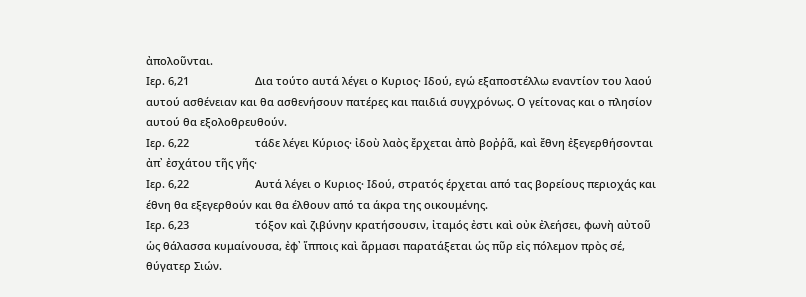ἀπολοῦνται.
Ιερ. 6,21                      Δια τούτο αυτά λέγει ο Κυριος· Ιδού, εγώ εξαποστέλλω εναντίον του λαού αυτού ασθένειαν και θα ασθενήσουν πατέρες και παιδιά συγχρόνως. Ο γείτονας και ο πλησίον αυτού θα εξολοθρευθούν.
Ιερ. 6,22                      τάδε λέγει Κύριος· ἰδοὺ λαὸς ἔρχεται ἀπὸ βοῤῥᾶ, καὶ ἔθνη ἐξεγερθήσονται ἀπ᾿ ἐσχάτου τῆς γῆς·
Ιερ. 6,22                      Αυτά λέγει ο Κυριος· Ιδού, στρατός έρχεται από τας βορείους περιοχάς και έθνη θα εξεγερθούν και θα έλθουν από τα άκρα της οικουμένης.
Ιερ. 6,23                      τόξον καὶ ζιβύνην κρατήσουσιν, ἰταμός ἐστι καὶ οὐκ ἐλεήσει, φωνὴ αὐτοῦ ὡς θάλασσα κυμαίνουσα, ἐφ᾿ ἵπποις καὶ ἅρμασι παρατάξεται ὡς πῦρ εἰς πόλεμον πρὸς σέ, θύγατερ Σιών.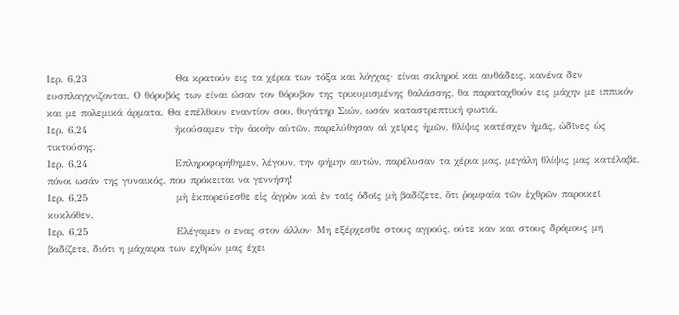Ιερ. 6,23                      Θα κρατούν εις τα χέρια των τόξα και λόγχας· είναι σκληροί και αυθάδεις, κανένα δεν ευσπλαγχνιζονται. Ο θόρυβός των είναι ώσαν τον θόρυβον της τρικυμισμένης θαλάσσης, θα παραταχθούν εις μάχην με ιππικόν και με πολεμικά άρματα. Θα επέλθουν εναντίον σου, θυγάτηρ Σιών, ωσάν καταστρεπτική φωτιά.
Ιερ. 6,24                      ἠκούσαμεν τὴν ἀκοὴν αὐτῶν, παρελύθησαν αἱ χεῖρες ἡμῶν, θλίψις κατέσχεν ἡμᾶς, ὠδῖνες ὡς τικτούσης.
Ιερ. 6,24                      Επληροφορήθημεν, λέγουν, την φήμην αυτών, παρέλυσαν τα χέρια μας, μεγάλη θλίψις μας κατέλαβε, πόνοι ωσάν της γυναικός, που πρόκειται να γεννήση!
Ιερ. 6,25                      μὴ ἐκπορεύεσθε εἰς ἀγρὸν καὶ ἐν ταῖς ὁδοῖς μὴ βαδίζετε, ὅτι ῥομφαία τῶν ἐχθρῶν παροικεῖ κυκλόθεν.
Ιερ. 6,25                      Ελέγαμεν ο ενας στον άλλον· Μη εξέρχεσθε στους αγρούς, ούτε καν και στους δρόμους μη βαδίζετε, διότι η μάχαιρα των εχθρών μας έχει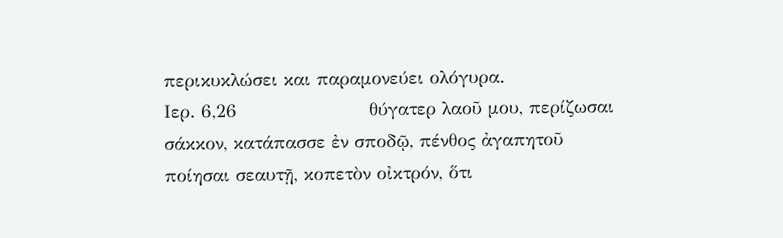περικυκλώσει και παραμονεύει ολόγυρα.
Ιερ. 6,26                      θύγατερ λαοῦ μου, περίζωσαι σάκκον, κατάπασσε ἐν σποδῷ, πένθος ἀγαπητοῦ ποίησαι σεαυτῇ, κοπετὸν οἰκτρόν, ὅτι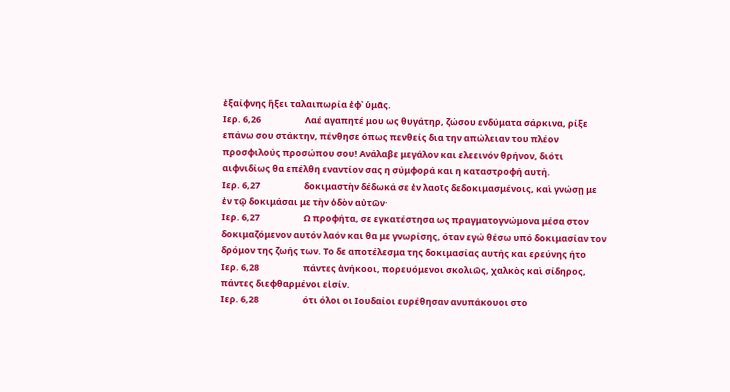ἐξαίφνης ἥξει ταλαιπωρία ἐφ᾿ ὑμᾶς.
Ιερ. 6,26                      Λαέ αγαπητέ μου ως θυγάτηρ, ζώσου ενδύματα σάρκινα, ρίξε επάνω σου στάκτην, πένθησε όπως πενθείς δια την απώλειαν του πλέον προσφιλούς προσώπου σου! Ανάλαβε μεγάλον και ελεεινόν θρήνον, διότι αιφνιδίως θα επέλθη εναντίον σας η σύμφορά και η καταστροφή αυτή.
Ιερ. 6,27                      δοκιμαστὴν δέδωκά σε ἐν λαοῖς δεδοκιμασμένοις, καὶ γνώσῃ με ἐν τῷ δοκιμάσαι με τὴν ὁδὸν αὐτῶν·
Ιερ. 6,27                      Ω προφήτα, σε εγκατέστησα ως πραγματογνώμονα μέσα στον δοκιμαζόμενον αυτόν λαόν και θα με γνωρίσης, όταν εγώ θέσω υπό δοκιμασίαν τον δρόμον της ζωής των. Το δε αποτέλεσμα της δοκιμασίας αυτής και ερεύνης ήτο
Ιερ. 6,28                      πάντες ἀνήκοοι, πορευόμενοι σκολιῶς, χαλκὸς καὶ σίδηρος, πάντες διεφθαρμένοι εἰσίν.
Ιερ. 6,28                      ότι όλοι οι Ιουδαίοι ευρέθησαν ανυπάκουοι στο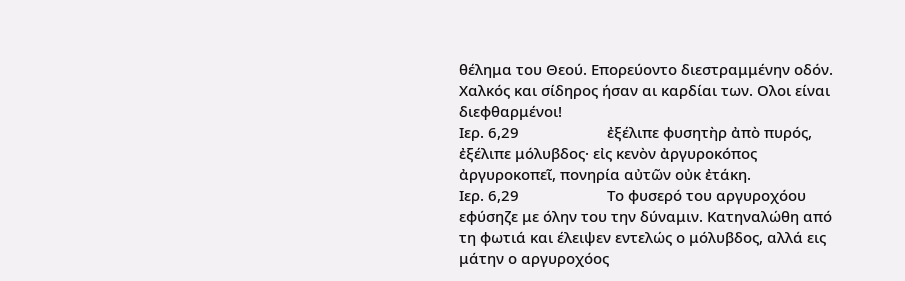θέλημα του Θεού. Επορεύοντο διεστραμμένην οδόν. Χαλκός και σίδηρος ήσαν αι καρδίαι των. Ολοι είναι διεφθαρμένοι!
Ιερ. 6,29                      ἐξέλιπε φυσητὴρ ἀπὸ πυρός, ἐξέλιπε μόλυβδος· εἰς κενὸν ἀργυροκόπος ἀργυροκοπεῖ, πονηρία αὐτῶν οὐκ ἐτάκη.
Ιερ. 6,29                      Το φυσερό του αργυροχόου εφύσηζε με όλην του την δύναμιν. Κατηναλώθη από τη φωτιά και έλειψεν εντελώς ο μόλυβδος, αλλά εις μάτην ο αργυροχόος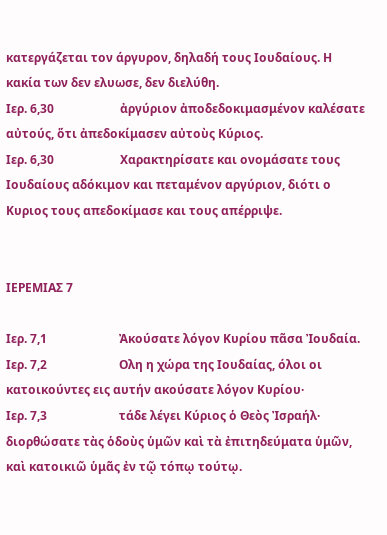κατεργάζεται τον άργυρον, δηλαδή τους Ιουδαίους. Η κακία των δεν ελυωσε, δεν διελύθη.
Ιερ. 6,30                      ἀργύριον ἀποδεδοκιμασμένον καλέσατε αὐτούς, ὅτι ἀπεδοκίμασεν αὐτοὺς Κύριος.
Ιερ. 6,30                      Χαρακτηρίσατε και ονομάσατε τους Ιουδαίους αδόκιμον και πεταμένον αργύριον, διότι ο Κυριος τους απεδοκίμασε και τους απέρριψε.


ΙΕΡΕΜΙΑΣ 7

Ιερ. 7,1                        Ἀκούσατε λόγον Κυρίου πᾶσα Ἰουδαία.
Ιερ. 7,2                        Ολη η χώρα της Ιουδαίας, όλοι οι κατοικούντες εις αυτήν ακούσατε λόγον Κυρίου·
Ιερ. 7,3                        τάδε λέγει Κύριος ὁ Θεὸς Ἰσραήλ· διορθώσατε τὰς ὁδοὺς ὑμῶν καὶ τὰ ἐπιτηδεύματα ὑμῶν, καὶ κατοικιῶ ὑμᾶς ἐν τῷ τόπῳ τούτῳ.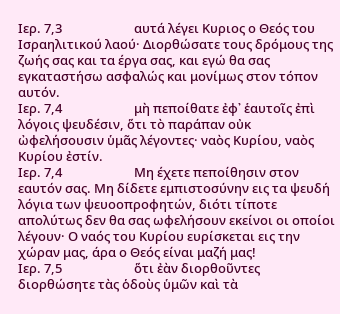Ιερ. 7,3                        αυτά λέγει Κυριος ο Θεός του Ισραηλιτικού λαού· Διορθώσατε τους δρόμους της ζωής σας και τα έργα σας, και εγώ θα σας εγκαταστήσω ασφαλώς και μονίμως στον τόπον αυτόν.
Ιερ. 7,4                        μὴ πεποίθατε ἐφ᾿ ἑαυτοῖς ἐπὶ λόγοις ψευδέσιν, ὅτι τὸ παράπαν οὐκ ὠφελήσουσιν ὑμᾶς λέγοντες· ναὸς Κυρίου, ναὸς Κυρίου ἐστίν.
Ιερ. 7,4                        Μη έχετε πεποίθησιν στον εαυτόν σας. Μη δίδετε εμπιστοσύνην εις τα ψευδή λόγια των ψευοοπροφητών, διότι τίποτε απολύτως δεν θα σας ωφελήσουν εκείνοι οι οποίοι λέγουν· Ο ναός του Κυρίου ευρίσκεται εις την χώραν μας, άρα ο Θεός είναι μαζή μας!
Ιερ. 7,5                        ὅτι ἐὰν διορθοῦντες διορθώσητε τὰς ὁδοὺς ὑμῶν καὶ τὰ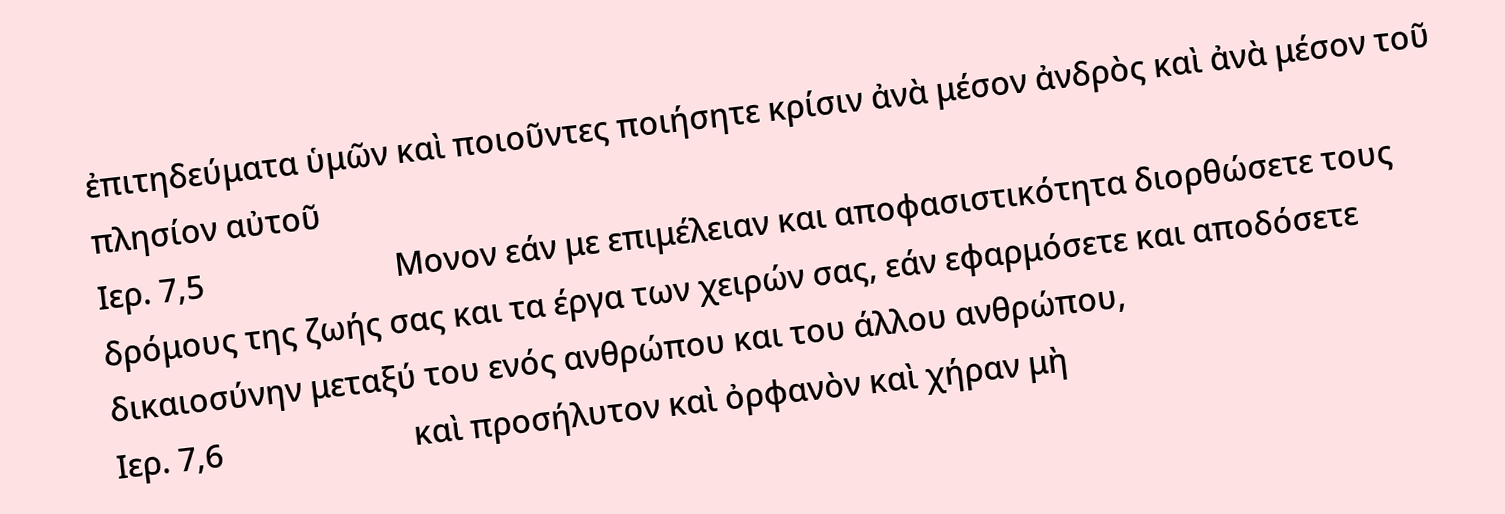ἐπιτηδεύματα ὑμῶν καὶ ποιοῦντες ποιήσητε κρίσιν ἀνὰ μέσον ἀνδρὸς καὶ ἀνὰ μέσον τοῦ πλησίον αὐτοῦ
Ιερ. 7,5                        Μονον εάν με επιμέλειαν και αποφασιστικότητα διορθώσετε τους δρόμους της ζωής σας και τα έργα των χειρών σας, εάν εφαρμόσετε και αποδόσετε δικαιοσύνην μεταξύ του ενός ανθρώπου και του άλλου ανθρώπου,
Ιερ. 7,6                        καὶ προσήλυτον καὶ ὀρφανὸν καὶ χήραν μὴ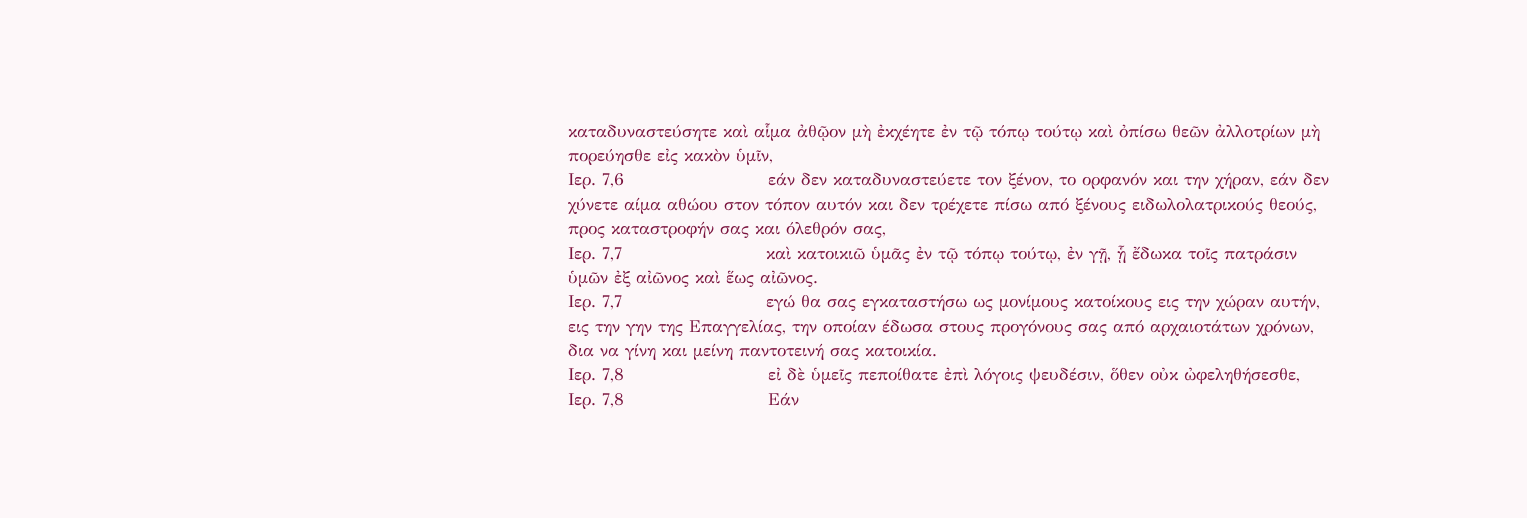καταδυναστεύσητε καὶ αἷμα ἀθῷον μὴ ἐκχέητε ἐν τῷ τόπῳ τούτῳ καὶ ὀπίσω θεῶν ἀλλοτρίων μὴ πορεύησθε εἰς κακὸν ὑμῖν,
Ιερ. 7,6                        εάν δεν καταδυναστεύετε τον ξένον, το ορφανόν και την χήραν, εάν δεν χύνετε αίμα αθώου στον τόπον αυτόν και δεν τρέχετε πίσω από ξένους ειδωλολατρικούς θεούς, προς καταστροφήν σας και όλεθρόν σας,
Ιερ. 7,7                        καὶ κατοικιῶ ὑμᾶς ἐν τῷ τόπῳ τούτῳ, ἐν γῇ, ᾗ ἔδωκα τοῖς πατράσιν ὑμῶν ἐξ αἰῶνος καὶ ἕως αἰῶνος.
Ιερ. 7,7                        εγώ θα σας εγκαταστήσω ως μονίμους κατοίκους εις την χώραν αυτήν, εις την γην της Επαγγελίας, την οποίαν έδωσα στους προγόνους σας από αρχαιοτάτων χρόνων, δια να γίνη και μείνη παντοτεινή σας κατοικία.
Ιερ. 7,8                        εἰ δὲ ὑμεῖς πεποίθατε ἐπὶ λόγοις ψευδέσιν, ὅθεν οὐκ ὠφεληθήσεσθε,
Ιερ. 7,8                        Εάν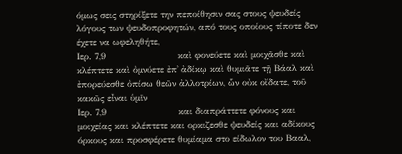όμως σεις στηρίξετε την πεποίθησιν σας στους ψευδείς λόγους των ψευδοπροφητών, από τους οποίους τίποτε δεν έχετε να ωφεληθήτε,
Ιερ. 7,9                        καὶ φονεύετε καὶ μοιχᾶσθε καὶ κλέπτετε καὶ ὀμνύετε ἐπ᾿ ἀδίκῳ καὶ θυμιᾶτε τῇ Βάαλ καὶ ἐπορεύεσθε ὀπίσω θεῶν ἀλλοτρίων, ὧν οὐκ οἴδατε, τοῦ κακῶς εἶναι ὑμῖν
Ιερ. 7,9                        και διαπράττετε φόνους και μοιχείας και κλέπτετε και ορκιζεσθε ψευδείς και αδίκους όρκους και προσφέρετε θυμίαμα στο είδωλον του Βααλ,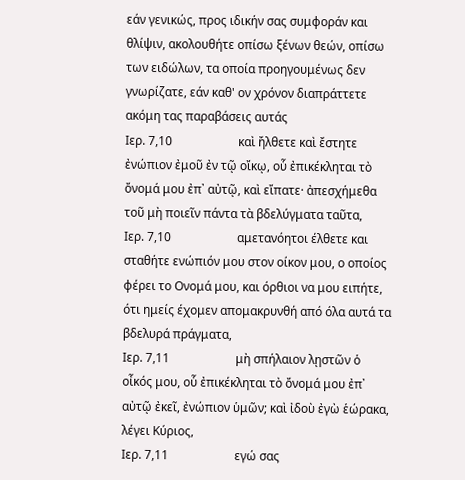εάν γενικώς, προς ιδικήν σας συμφοράν και θλίψιν, ακολουθήτε οπίσω ξένων θεών, οπίσω των ειδώλων, τα οποία προηγουμένως δεν γνωρίζατε, εάν καθ' ον χρόνον διαπράττετε ακόμη τας παραβάσεις αυτάς
Ιερ. 7,10                      καὶ ἤλθετε καὶ ἔστητε ἐνώπιον ἐμοῦ ἐν τῷ οἴκῳ, οὗ ἐπικέκληται τὸ ὄνομά μου ἐπ᾿ αὐτῷ, καὶ εἴπατε· ἀπεσχήμεθα τοῦ μὴ ποιεῖν πάντα τὰ βδελύγματα ταῦτα,
Ιερ. 7,10                      αμετανόητοι έλθετε και σταθήτε ενώπιόν μου στον οίκον μου, ο οποίος φέρει το Ονομά μου, και όρθιοι να μου ειπήτε, ότι ημείς έχομεν απομακρυνθή από όλα αυτά τα βδελυρά πράγματα,
Ιερ. 7,11                      μὴ σπήλαιον λῃστῶν ὁ οἶκός μου, οὗ ἐπικέκληται τὸ ὄνομά μου ἐπ᾿ αὐτῷ ἐκεῖ, ἐνώπιον ὑμῶν; καὶ ἰδοὺ ἐγὼ ἑώρακα, λέγει Κύριος,
Ιερ. 7,11                      εγώ σας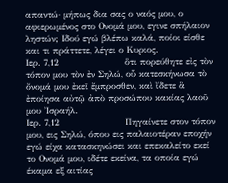απαντώ· μήπως δια σας ο ναός μου, ο αφιερωμένος στο Ονομά μου, εγινε σπήλαιον ληστών; Ιδού εγώ βλέπω καλά, ποίοι είσθε και τι πράττετε, λέγει ο Κυριος.
Ιερ. 7,12                      ὅτι πορεύθητε εἰς τὸν τόπον μου τὸν ἐν Σηλώ, οὗ κατεσκήνωσα τὸ ὄνομά μου ἐκεῖ ἔμπροσθεν, καὶ ἴδετε ἃ ἐποίησα αὐτῷ ἀπὸ προσώπου κακίας λαοῦ μου Ἰσραήλ.
Ιερ. 7,12                      Πηγαίνετε στον τόπον μου, εις Σηλώ, όπου εις παλαιοτέραν εποχήν εγώ είχα κατασκηνώσει και επεκαλείτο εκεί το Ονομά μου, ιδέτε εκείνα, τα οποία εγώ έκαμα εξ αιτίας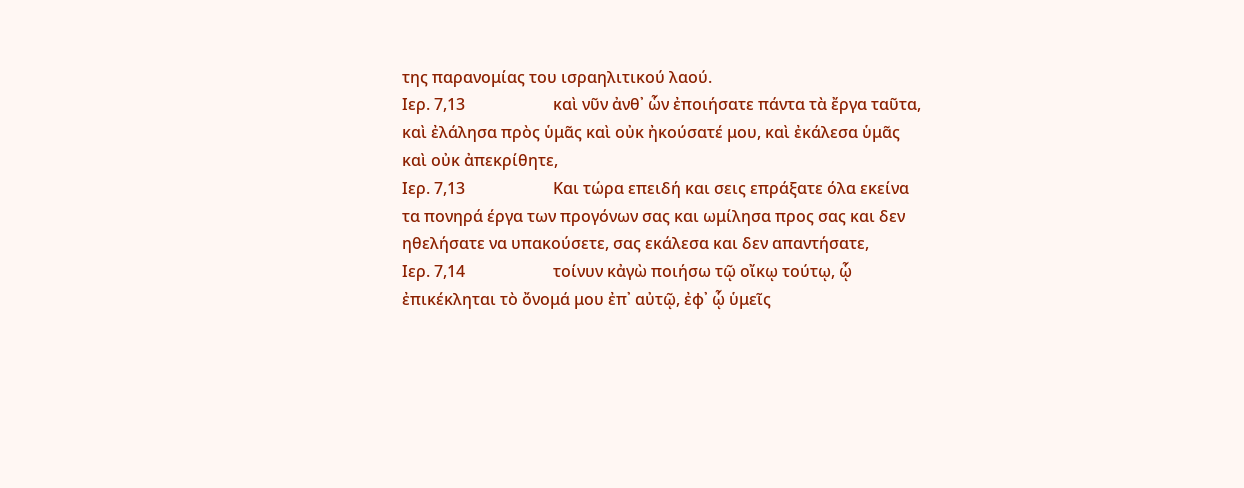της παρανομίας του ισραηλιτικού λαού.
Ιερ. 7,13                      καὶ νῦν ἀνθ᾿ ὧν ἐποιήσατε πάντα τὰ ἔργα ταῦτα, καὶ ἐλάλησα πρὸς ὑμᾶς καὶ οὐκ ἠκούσατέ μου, καὶ ἐκάλεσα ὑμᾶς καὶ οὐκ ἀπεκρίθητε,
Ιερ. 7,13                      Και τώρα επειδή και σεις επράξατε όλα εκείνα τα πονηρά έργα των προγόνων σας και ωμίλησα προς σας και δεν ηθελήσατε να υπακούσετε, σας εκάλεσα και δεν απαντήσατε,
Ιερ. 7,14                      τοίνυν κἀγὼ ποιήσω τῷ οἴκῳ τούτῳ, ᾧ ἐπικέκληται τὸ ὄνομά μου ἐπ᾿ αὐτῷ, ἐφ᾿ ᾧ ὑμεῖς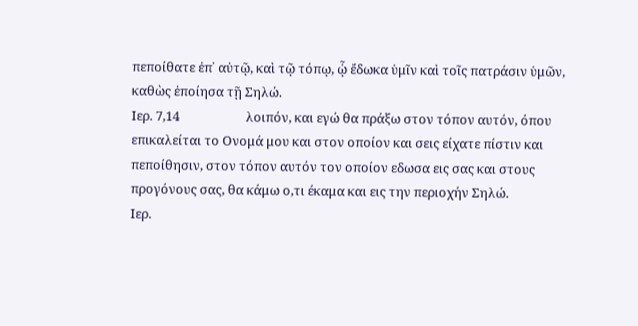πεποίθατε ἐπ᾿ αὐτῷ, καὶ τῷ τόπῳ, ᾧ ἔδωκα ὑμῖν καὶ τοῖς πατράσιν ὑμῶν, καθὼς ἐποίησα τῇ Σηλώ.
Ιερ. 7,14                      λοιπόν, και εγώ θα πράξω στον τόπον αυτόν, όπου επικαλείται το Ονομά μου και στον οποίον και σεις είχατε πίστιν και πεποίθησιν, στον τόπον αυτόν τον οποίον εδωσα εις σας και στους προγόνους σας, θα κάμω ο,τι έκαμα και εις την περιοχήν Σηλώ.
Ιερ.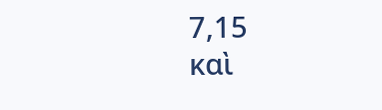7,15                      καὶ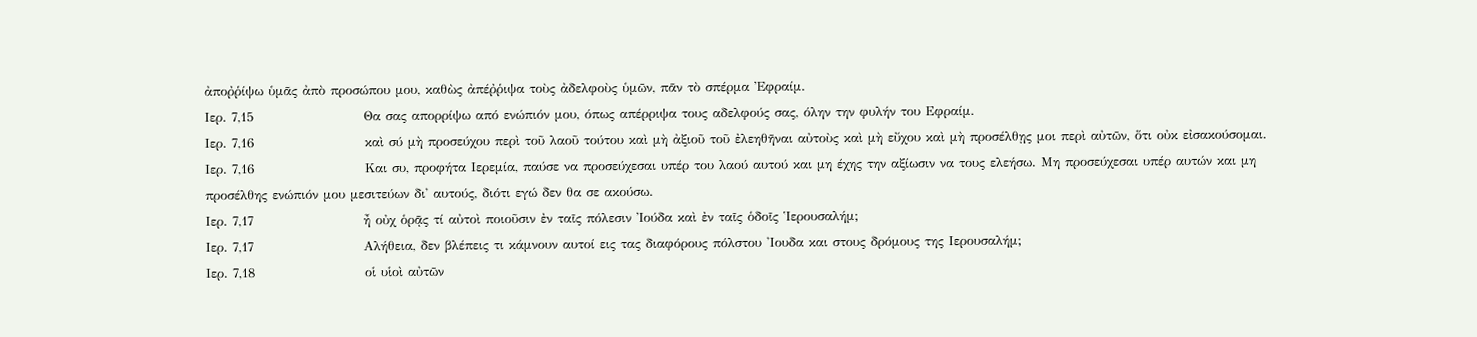ἀποῤῥίψω ὑμᾶς ἀπὸ προσώπου μου, καθὼς ἀπέῤῥιψα τοὺς ἀδελφοὺς ὑμῶν, πᾶν τὸ σπέρμα Ἐφραίμ.
Ιερ. 7,15                      Θα σας απορρίψω από ενώπιόν μου, όπως απέρριψα τους αδελφούς σας, όλην την φυλήν του Εφραίμ.
Ιερ. 7,16                      καὶ σύ μὴ προσεύχου περὶ τοῦ λαοῦ τούτου καὶ μὴ ἀξιοῦ τοῦ ἐλεηθῆναι αὐτοὺς καὶ μὴ εὔχου καὶ μὴ προσέλθῃς μοι περὶ αὐτῶν, ὅτι οὐκ εἰσακούσομαι.
Ιερ. 7,16                      Και συ, προφήτα Ιερεμία, παύσε να προσεύχεσαι υπέρ του λαού αυτού και μη έχης την αξίωσιν να τους ελεήσω. Μη προσεύχεσαι υπέρ αυτών και μη προσέλθης ενώπιόν μου μεσιτεύων δι' αυτούς, διότι εγώ δεν θα σε ακούσω.
Ιερ. 7,17                      ἦ οὐχ ὁρᾷς τί αὐτοὶ ποιοῦσιν ἐν ταῖς πόλεσιν Ἰούδα καὶ ἐν ταῖς ὁδοῖς Ἱερουσαλήμ;
Ιερ. 7,17                      Αλήθεια, δεν βλέπεις τι κάμνουν αυτοί εις τας διαφόρους πόλστου 'Ιουδα και στους δρόμους της Ιερουσαλήμ;
Ιερ. 7,18                      οἱ υἱοὶ αὐτῶν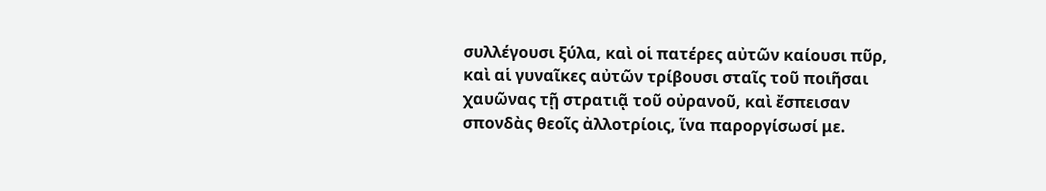συλλέγουσι ξύλα, καὶ οἱ πατέρες αὐτῶν καίουσι πῦρ, καὶ αἱ γυναῖκες αὐτῶν τρίβουσι σταῖς τοῦ ποιῆσαι χαυῶνας τῇ στρατιᾷ τοῦ οὐρανοῦ, καὶ ἔσπεισαν σπονδὰς θεοῖς ἀλλοτρίοις, ἵνα παροργίσωσί με.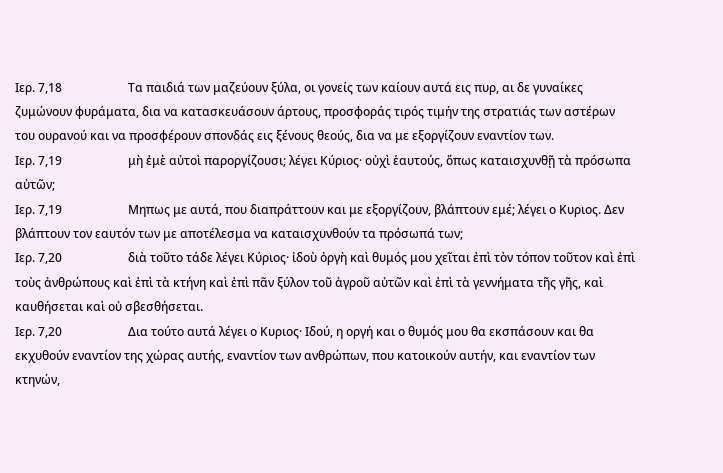Ιερ. 7,18                      Τα παιδιά των μαζεύουν ξύλα, οι γονείς των καίουν αυτά εις πυρ, αι δε γυναίκες ζυμώνουν φυράματα, δια να κατασκευάσουν άρτους, προσφοράς τιρός τιμήν της στρατιάς των αστέρων του ουρανού και να προσφέρουν σπονδάς εις ξένους θεούς, δια να με εξοργίζουν εναντίον των.
Ιερ. 7,19                      μὴ ἐμὲ αὐτοὶ παροργίζουσι; λέγει Κύριος· οὐχὶ ἑαυτούς, ὅπως καταισχυνθῇ τὰ πρόσωπα αὐτῶν;
Ιερ. 7,19                      Μηπως με αυτά, που διαπράττουν και με εξοργίζουν, βλάπτουν εμέ; λέγει ο Κυριος. Δεν βλάπτουν τον εαυτόν των με αποτέλεσμα να καταισχυνθούν τα πρόσωπά των;
Ιερ. 7,20                      διὰ τοῦτο τάδε λέγει Κύριος· ἰδοὺ ὀργὴ καὶ θυμός μου χεῖται ἐπὶ τὸν τόπον τοῦτον καὶ ἐπὶ τοὺς ἀνθρώπους καὶ ἐπὶ τὰ κτήνη καὶ ἐπὶ πᾶν ξύλον τοῦ ἀγροῦ αὐτῶν καὶ ἐπὶ τὰ γεννήματα τῆς γῆς, καὶ καυθήσεται καὶ οὐ σβεσθήσεται.
Ιερ. 7,20                      Δια τούτο αυτά λέγει ο Κυριος· Ιδού, η οργή και ο θυμός μου θα εκσπάσουν και θα εκχυθούν εναντίον της χώρας αυτής, εναντίον των ανθρώπων, που κατοικούν αυτήν, και εναντίον των κτηνών,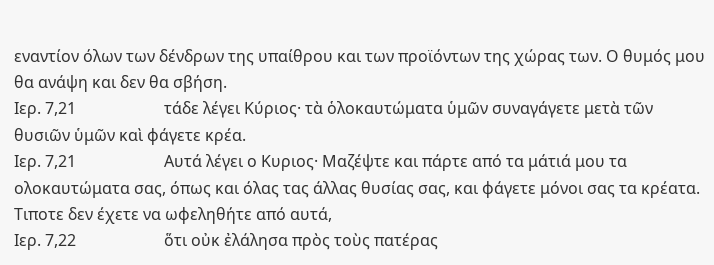εναντίον όλων των δένδρων της υπαίθρου και των προϊόντων της χώρας των. Ο θυμός μου θα ανάψη και δεν θα σβήση.
Ιερ. 7,21                      τάδε λέγει Κύριος· τὰ ὁλοκαυτώματα ὑμῶν συναγάγετε μετὰ τῶν θυσιῶν ὑμῶν καὶ φάγετε κρέα.
Ιερ. 7,21                      Αυτά λέγει ο Κυριος· Μαζέψτε και πάρτε από τα μάτιά μου τα ολοκαυτώματα σας, όπως και όλας τας άλλας θυσίας σας, και φάγετε μόνοι σας τα κρέατα. Τιποτε δεν έχετε να ωφεληθήτε από αυτά,
Ιερ. 7,22                      ὅτι οὐκ ἐλάλησα πρὸς τοὺς πατέρας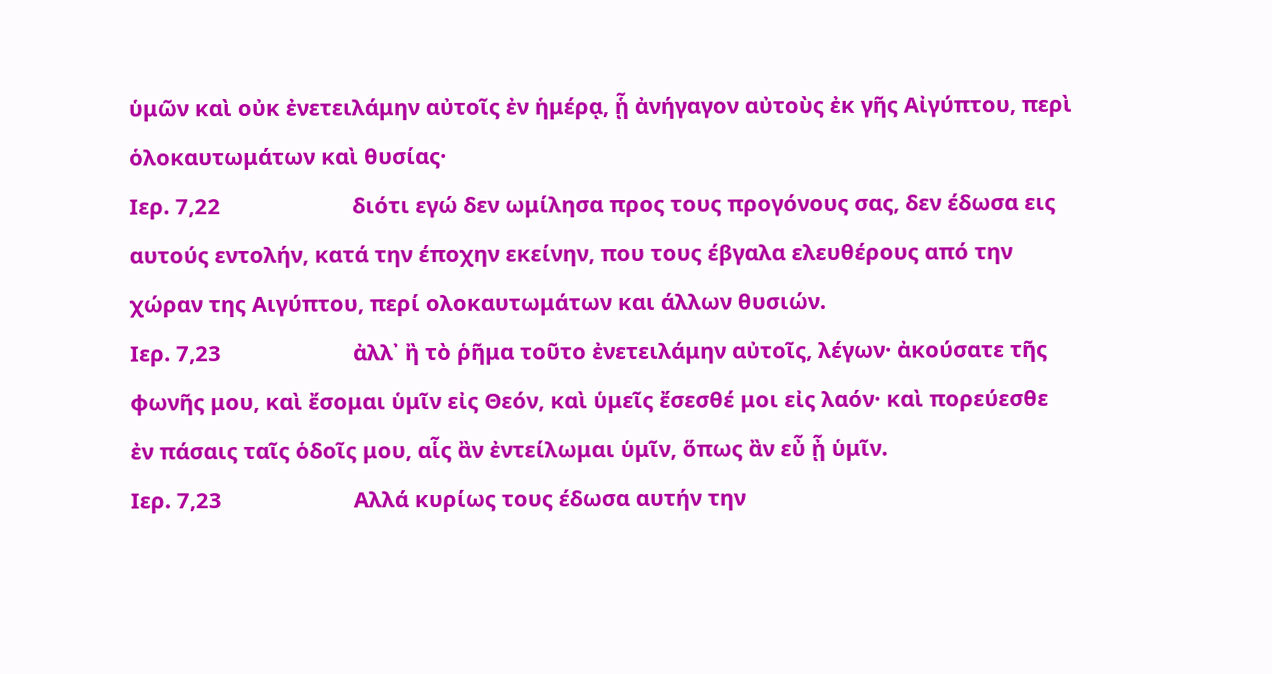ὑμῶν καὶ οὐκ ἐνετειλάμην αὐτοῖς ἐν ἡμέρᾳ, ᾗ ἀνήγαγον αὐτοὺς ἐκ γῆς Αἰγύπτου, περὶ ὁλοκαυτωμάτων καὶ θυσίας·
Ιερ. 7,22                      διότι εγώ δεν ωμίλησα προς τους προγόνους σας, δεν έδωσα εις αυτούς εντολήν, κατά την έποχην εκείνην, που τους έβγαλα ελευθέρους από την χώραν της Αιγύπτου, περί ολοκαυτωμάτων και άλλων θυσιών.
Ιερ. 7,23                      ἀλλ᾿ ἢ τὸ ῥῆμα τοῦτο ἐνετειλάμην αὐτοῖς, λέγων· ἀκούσατε τῆς φωνῆς μου, καὶ ἔσομαι ὑμῖν εἰς Θεόν, καὶ ὑμεῖς ἔσεσθέ μοι εἰς λαόν· καὶ πορεύεσθε ἐν πάσαις ταῖς ὁδοῖς μου, αἷς ἂν ἐντείλωμαι ὑμῖν, ὅπως ἂν εὖ ᾖ ὑμῖν.
Ιερ. 7,23                      Αλλά κυρίως τους έδωσα αυτήν την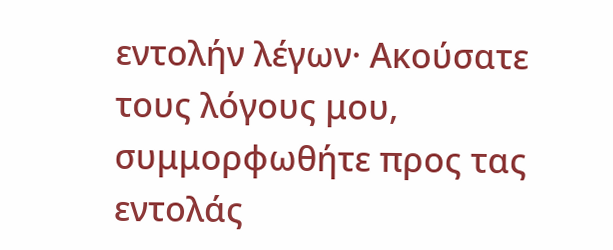εντολήν λέγων· Ακούσατε τους λόγους μου, συμμορφωθήτε προς τας εντολάς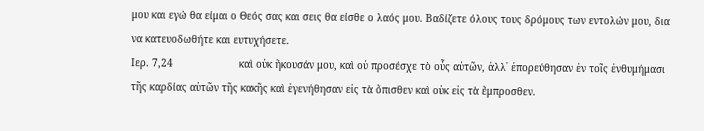μου και εγώ θα είμαι ο Θεός σας και σεις θα είσθε ο λαός μου. Βαδίζετε όλους τους δρόμους των εντολών μου, δια να κατευοδωθήτε και ευτυχήσετε.
Ιερ. 7,24                      καὶ οὐκ ἤκουσάν μου, καὶ οὐ προσέσχε τὸ οὖς αὐτῶν, ἀλλ᾿ ἐπορεύθησαν ἐν τοῖς ἐνθυμήμασι τῆς καρδίας αὐτῶν τῆς κακῆς καὶ ἐγενήθησαν εἰς τὰ ὄπισθεν καὶ οὐκ εἰς τὰ ἔμπροσθεν.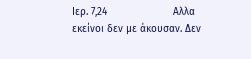Ιερ. 7,24                      Αλλα εκείνοι δεν με άκουσαν. Δεν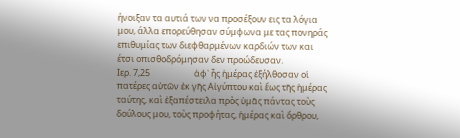ήνοιξαν τα αυτιά των να προσέξουν εις τα λόγια μου, άλλα επορεύθησαν σύμφωνα με τας πονηράς επιθυμίας των διεφθαρμένων καρδιών των και έτσι οπισθοδρόμησαν δεν προώδευσαν.
Ιερ. 7,25                      ἀφ᾿ ἧς ἡμέρας ἐξήλθοσαν οἱ πατέρες αὐτῶν ἐκ γῆς Αἰγύπτου καὶ ἕως τῆς ἡμέρας ταύτης, καὶ ἐξαπέστειλα πρὸς ὑμᾶς πάντας τοὺς δούλους μου, τοὺς προφήτας, ἡμέρας καὶ ὄρθρου,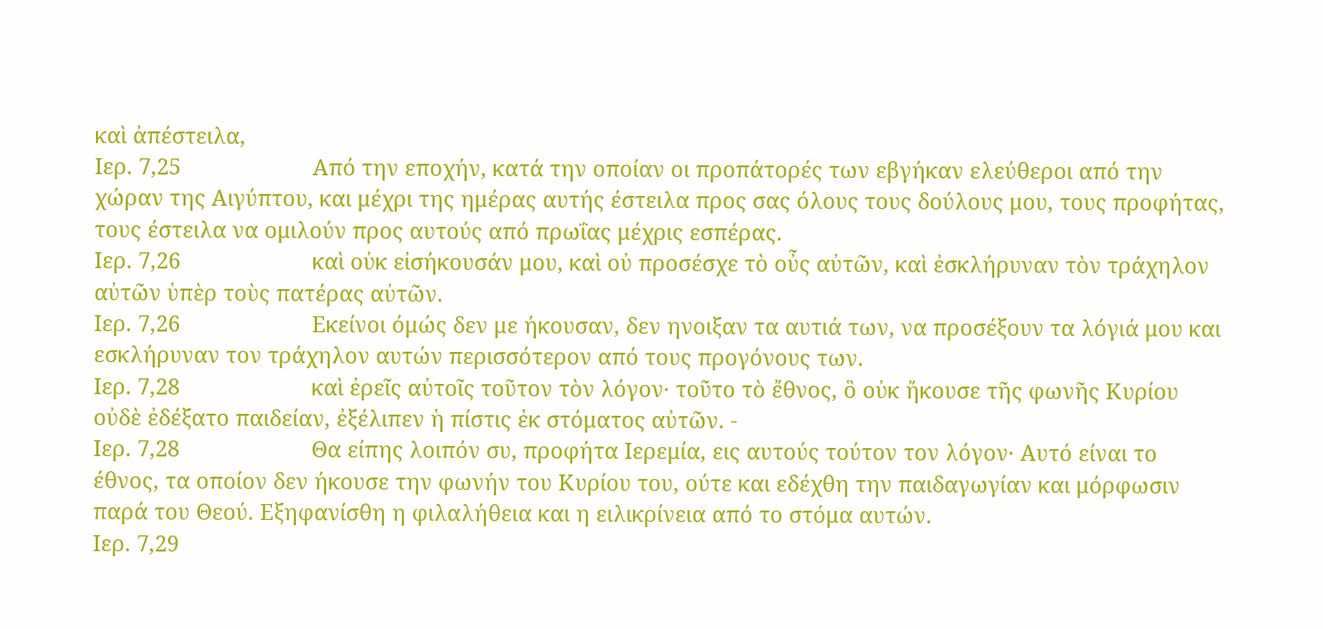καὶ ἀπέστειλα,
Ιερ. 7,25                      Από την εποχήν, κατά την οποίαν οι προπάτορές των εβγήκαν ελεύθεροι από την χώραν της Αιγύπτου, και μέχρι της ημέρας αυτής έστειλα προς σας όλους τους δούλους μου, τους προφήτας, τους έστειλα να ομιλούν προς αυτούς από πρωΐας μέχρις εσπέρας.
Ιερ. 7,26                      καὶ οὐκ εἰσήκουσάν μου, καὶ οὐ προσέσχε τὸ οὖς αὐτῶν, καὶ ἐσκλήρυναν τὸν τράχηλον αὐτῶν ὑπὲρ τοὺς πατέρας αὐτῶν.
Ιερ. 7,26                      Εκείνοι όμώς δεν με ήκουσαν, δεν ηνοιξαν τα αυτιά των, να προσέξουν τα λόγιά μου και εσκλήρυναν τον τράχηλον αυτών περισσότερον από τους προγόνους των.
Ιερ. 7,28                      καὶ ἐρεῖς αὐτοῖς τοῦτον τὸν λόγον· τοῦτο τὸ ἔθνος, ὃ οὐκ ἤκουσε τῆς φωνῆς Κυρίου οὐδὲ ἐδέξατο παιδείαν, ἐξέλιπεν ἡ πίστις ἐκ στόματος αὐτῶν. -
Ιερ. 7,28                      Θα είπης λοιπόν συ, προφήτα Ιερεμία, εις αυτούς τούτον τον λόγον· Αυτό είναι το έθνος, τα οποίον δεν ήκουσε την φωνήν του Κυρίου του, ούτε και εδέχθη την παιδαγωγίαν και μόρφωσιν παρά του Θεού. Εξηφανίσθη η φιλαλήθεια και η ειλικρίνεια από το στόμα αυτών.
Ιερ. 7,29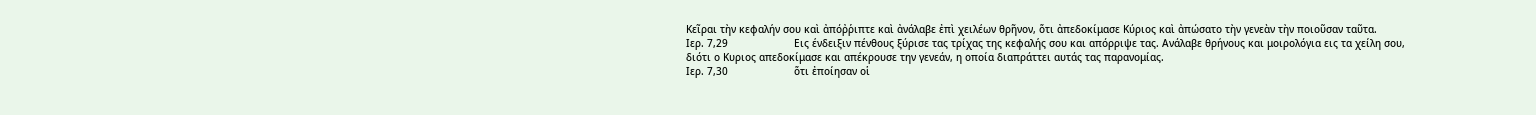Κεῖραι τὴν κεφαλήν σου καὶ ἀπόῤῥιπτε καὶ ἀνάλαβε ἐπὶ χειλέων θρῆνον, ὅτι ἀπεδοκίμασε Κύριος καὶ ἀπώσατο τὴν γενεὰν τὴν ποιοῦσαν ταῦτα.
Ιερ. 7,29                      Εις ένδειξιν πένθους ξύρισε τας τρίχας της κεφαλής σου και απόρριψε τας. Ανάλαβε θρήνους και μοιρολόγια εις τα χείλη σου, διότι ο Κυριος απεδοκίμασε και απέκρουσε την γενεάν, η οποία διαπράττει αυτάς τας παρανομίας.
Ιερ. 7,30                      ὅτι ἐποίησαν οἱ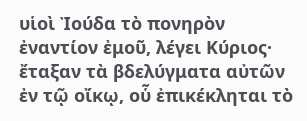υἱοὶ Ἰούδα τὸ πονηρὸν ἐναντίον ἐμοῦ, λέγει Κύριος· ἔταξαν τὰ βδελύγματα αὐτῶν ἐν τῷ οἴκῳ, οὗ ἐπικέκληται τὸ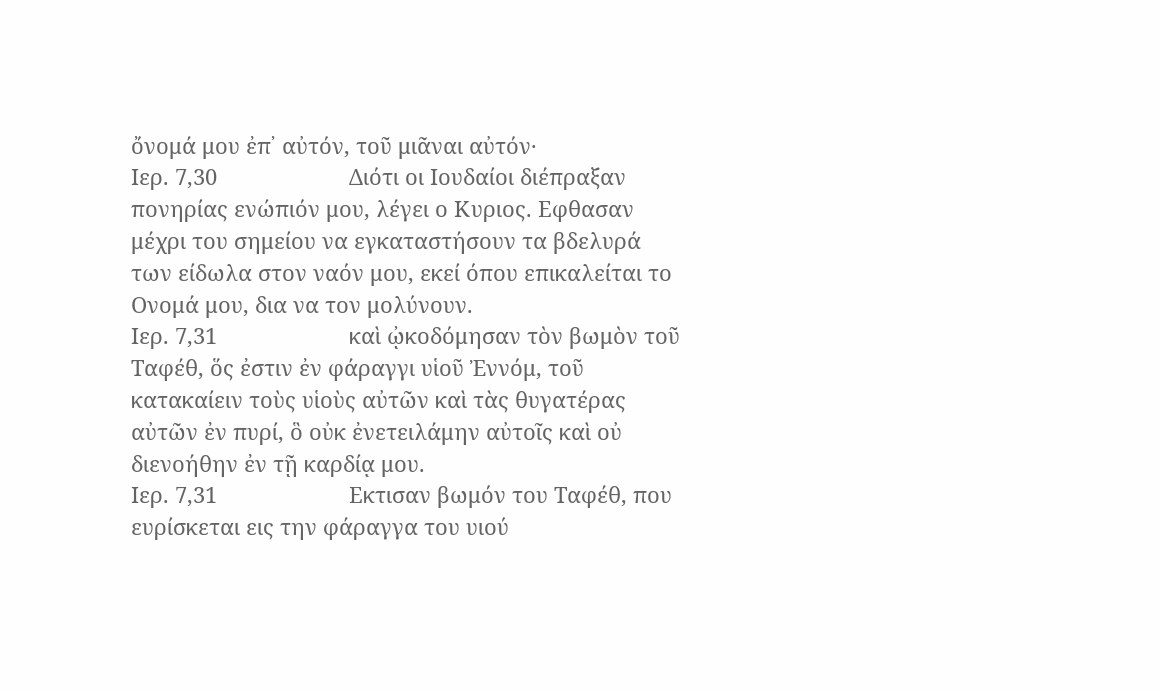ὄνομά μου ἐπ᾿ αὐτόν, τοῦ μιᾶναι αὐτόν·
Ιερ. 7,30                      Διότι οι Ιουδαίοι διέπραξαν πονηρίας ενώπιόν μου, λέγει ο Κυριος. Εφθασαν μέχρι του σημείου να εγκαταστήσουν τα βδελυρά των είδωλα στον ναόν μου, εκεί όπου επικαλείται το Ονομά μου, δια να τον μολύνουν.
Ιερ. 7,31                      καὶ ᾠκοδόμησαν τὸν βωμὸν τοῦ Ταφέθ, ὅς ἐστιν ἐν φάραγγι υἱοῦ Ἐννόμ, τοῦ κατακαίειν τοὺς υἱοὺς αὐτῶν καὶ τὰς θυγατέρας αὐτῶν ἐν πυρί, ὃ οὐκ ἐνετειλάμην αὐτοῖς καὶ οὐ διενοήθην ἐν τῇ καρδίᾳ μου.
Ιερ. 7,31                      Εκτισαν βωμόν του Ταφέθ, που ευρίσκεται εις την φάραγγα του υιού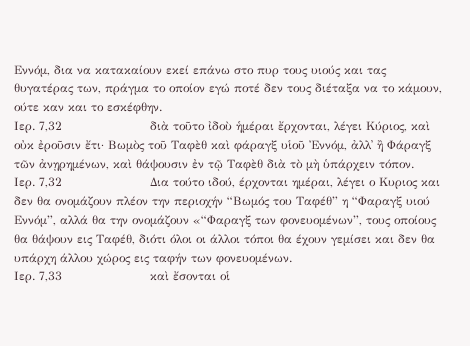Εννόμ, δια να κατακαίουν εκεί επάνω στο πυρ τους υιούς και τας θυγατέρας των, πράγμα το οποίον εγώ ποτέ δεν τους διέταξα να το κάμουν, ούτε καν και το εσκέφθην.
Ιερ. 7,32                      διὰ τοῦτο ἰδοὺ ἡμέραι ἔρχονται, λέγει Κύριος, καὶ οὐκ ἐροῦσιν ἔτι· Βωμὸς τοῦ Ταφὲθ καὶ φάραγξ υἱοῦ Ἐννόμ, ἀλλ᾿ ἢ Φάραγξ τῶν ἀνῃρημένων, καὶ θάψουσιν ἐν τῷ Ταφὲθ διὰ τὸ μὴ ὑπάρχειν τόπον.
Ιερ. 7,32                      Δια τούτο ιδού, έρχονται ημέραι, λέγει ο Κυριος και δεν θα ονομάζουν πλέον την περιοχήν “Βωμός του Ταφέθ” η “Φαραγξ υιού Εννόμ”, αλλά θα την ονομάζουν «“Φαραγξ των φονευομένων”, τους οποίους θα θάψουν εις Ταφέθ, διότι όλοι οι άλλοι τόποι θα έχουν γεμίσει και δεν θα υπάρχη άλλου χώρος εις ταφήν των φονευομένων.
Ιερ. 7,33                      καὶ ἔσονται οἱ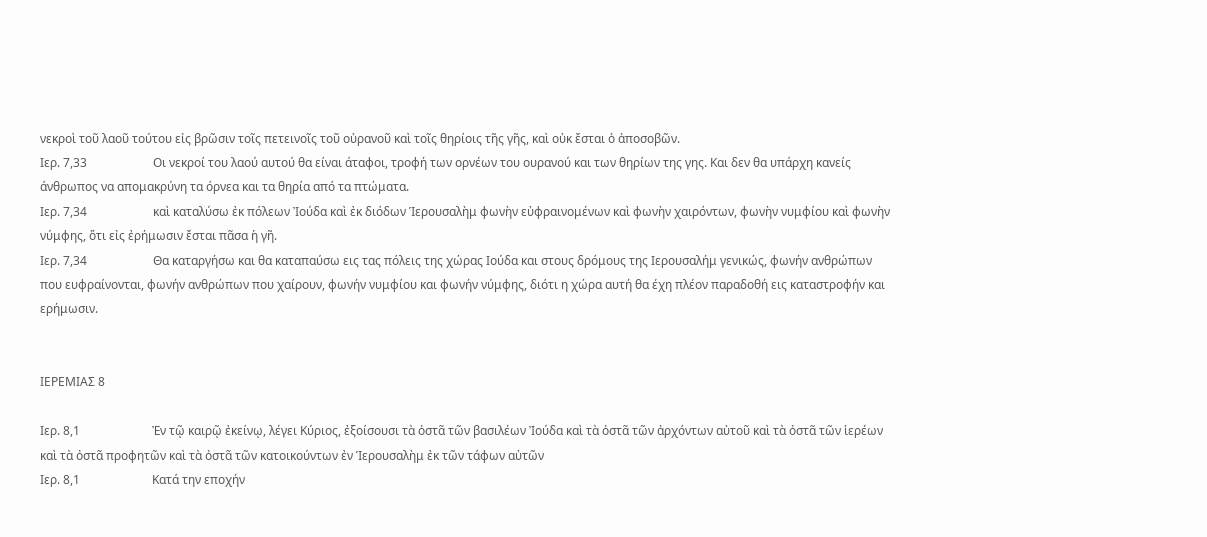νεκροὶ τοῦ λαοῦ τούτου εἰς βρῶσιν τοῖς πετεινοῖς τοῦ οὐρανοῦ καὶ τοῖς θηρίοις τῆς γῆς, καὶ οὐκ ἔσται ὁ ἀποσοβῶν.
Ιερ. 7,33                      Οι νεκροί του λαού αυτού θα είναι άταφοι, τροφή των ορνέων του ουρανού και των θηρίων της γης. Και δεν θα υπάρχη κανείς άνθρωπος να απομακρύνη τα όρνεα και τα θηρία από τα πτώματα.
Ιερ. 7,34                      καὶ καταλύσω ἐκ πόλεων Ἰούδα καὶ ἐκ διόδων Ἱερουσαλὴμ φωνὴν εὐφραινομένων καὶ φωνὴν χαιρόντων, φωνὴν νυμφίου καὶ φωνὴν νύμφης, ὅτι εἰς ἐρήμωσιν ἔσται πᾶσα ἡ γῆ.
Ιερ. 7,34                      Θα καταργήσω και θα καταπαύσω εις τας πόλεις της χώρας Ιούδα και στους δρόμους της Ιερουσαλήμ γενικώς, φωνήν ανθρώπων που ευφραίνονται, φωνήν ανθρώπων που χαίρουν, φωνήν νυμφίου και φωνήν νύμφης, διότι η χώρα αυτή θα έχη πλέον παραδοθή εις καταστροφήν και ερήμωσιν.


ΙΕΡΕΜΙΑΣ 8

Ιερ. 8,1                        Ἐν τῷ καιρῷ ἐκείνῳ, λέγει Κύριος, ἐξοίσουσι τὰ ὀστᾶ τῶν βασιλέων Ἰούδα καὶ τὰ ὀστᾶ τῶν ἀρχόντων αὐτοῦ καὶ τὰ ὀστᾶ τῶν ἱερέων καὶ τὰ ὀστᾶ προφητῶν καὶ τὰ ὀστᾶ τῶν κατοικούντων ἐν Ἱερουσαλὴμ ἐκ τῶν τάφων αὐτῶν
Ιερ. 8,1                        Κατά την εποχήν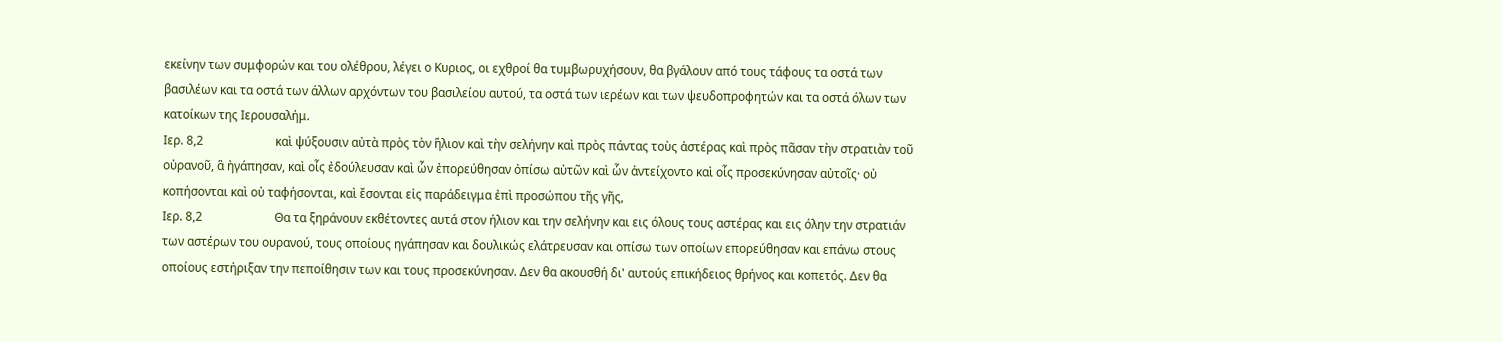εκείνην των συμφορών και του ολέθρου, λέγει ο Κυριος, οι εχθροί θα τυμβωρυχήσουν, θα βγάλουν από τους τάφους τα οστά των βασιλέων και τα οστά των άλλων αρχόντων του βασιλείου αυτού, τα οστά των ιερέων και των ψευδοπροφητών και τα οστά όλων των κατοίκων της Ιερουσαλήμ.
Ιερ. 8,2                        καὶ ψύξουσιν αὐτὰ πρὸς τὸν ἥλιον καὶ τὴν σελήνην καὶ πρὸς πάντας τοὺς ἀστέρας καὶ πρὸς πᾶσαν τὴν στρατιὰν τοῦ οὐρανοῦ, ἃ ἠγάπησαν, καὶ οἷς ἐδούλευσαν καὶ ὧν ἐπορεύθησαν ὀπίσω αὐτῶν καὶ ὧν ἀντείχοντο καὶ οἷς προσεκύνησαν αὐτοῖς· οὐ κοπήσονται καὶ οὐ ταφήσονται, καὶ ἔσονται εἰς παράδειγμα ἐπὶ προσώπου τῆς γῆς,
Ιερ. 8,2                        Θα τα ξηράνουν εκθέτοντες αυτά στον ήλιον και την σελήνην και εις όλους τους αστέρας και εις όλην την στρατιάν των αστέρων του ουρανού, τους οποίους ηγάπησαν και δουλικώς ελάτρευσαν και οπίσω των οποίων επορεύθησαν και επάνω στους οποίους εστήριξαν την πεποίθησιν των και τους προσεκύνησαν. Δεν θα ακουσθή δι' αυτούς επικήδειος θρήνος και κοπετός. Δεν θα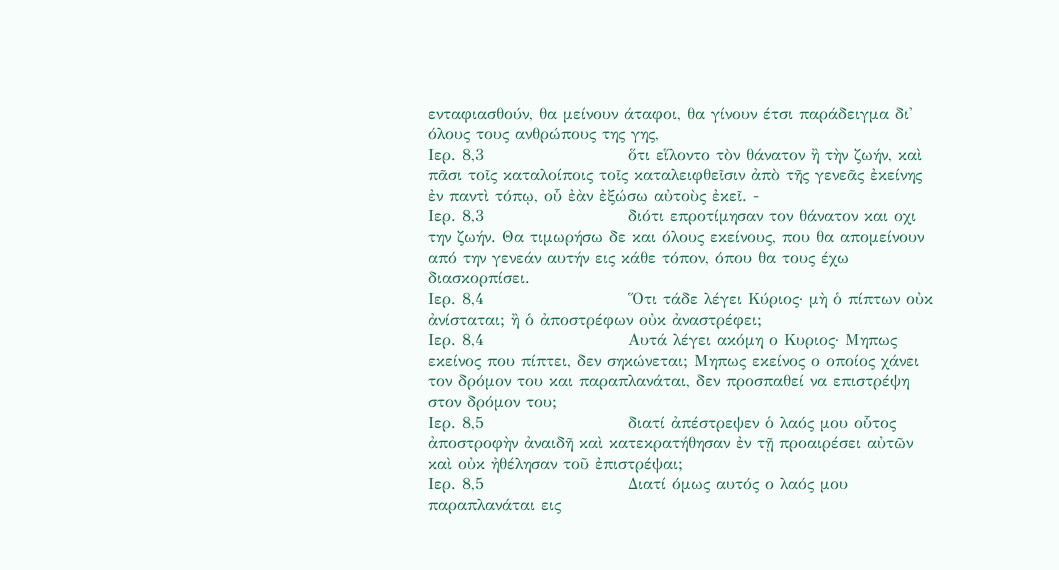ενταφιασθούν, θα μείνουν άταφοι, θα γίνουν έτσι παράδειγμα δι' όλους τους ανθρώπους της γης,
Ιερ. 8,3                        ὅτι εἵλοντο τὸν θάνατον ἢ τὴν ζωήν, καὶ πᾶσι τοῖς καταλοίποις τοῖς καταλειφθεῖσιν ἀπὸ τῆς γενεᾶς ἐκείνης ἐν παντὶ τόπῳ, οὗ ἐὰν ἐξώσω αὐτοὺς ἐκεῖ. -
Ιερ. 8,3                        διότι επροτίμησαν τον θάνατον και οχι την ζωήν. Θα τιμωρήσω δε και όλους εκείνους, που θα απομείνουν από την γενεάν αυτήν εις κάθε τόπον, όπου θα τους έχω διασκορπίσει.
Ιερ. 8,4                        Ὅτι τάδε λέγει Κύριος· μὴ ὁ πίπτων οὐκ ἀνίσταται; ἢ ὁ ἀποστρέφων οὐκ ἀναστρέφει;
Ιερ. 8,4                        Αυτά λέγει ακόμη ο Κυριος· Μηπως εκείνος που πίπτει, δεν σηκώνεται; Μηπως εκείνος ο οποίος χάνει τον δρόμον του και παραπλανάται, δεν προσπαθεί να επιστρέψη στον δρόμον του;
Ιερ. 8,5                        διατί ἀπέστρεψεν ὁ λαός μου οὗτος ἀποστροφὴν ἀναιδῆ καὶ κατεκρατήθησαν ἐν τῇ προαιρέσει αὐτῶν καὶ οὐκ ἠθέλησαν τοῦ ἐπιστρέψαι;
Ιερ. 8,5                        Διατί όμως αυτός ο λαός μου παραπλανάται εις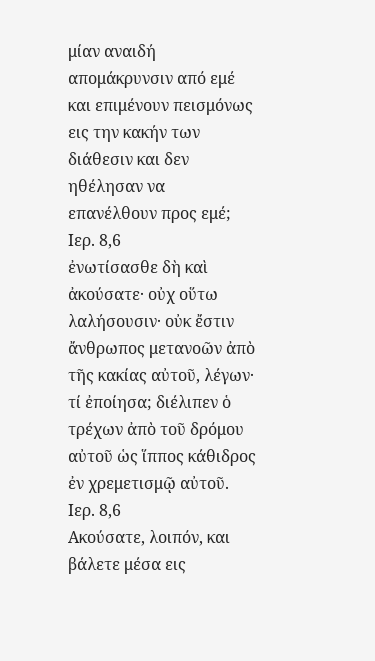μίαν αναιδή απομάκρυνσιν από εμέ και επιμένουν πεισμόνως εις την κακήν των διάθεσιν και δεν ηθέλησαν να επανέλθουν προς εμέ;
Ιερ. 8,6                        ἐνωτίσασθε δὴ καὶ ἀκούσατε· οὐχ οὕτω λαλήσουσιν· οὐκ ἔστιν ἄνθρωπος μετανοῶν ἀπὸ τῆς κακίας αὐτοῦ, λέγων· τί ἐποίησα; διέλιπεν ὁ τρέχων ἀπὸ τοῦ δρόμου αὐτοῦ ὡς ἵππος κάθιδρος ἐν χρεμετισμῷ αὐτοῦ.
Ιερ. 8,6                        Ακούσατε, λοιπόν, και βάλετε μέσα εις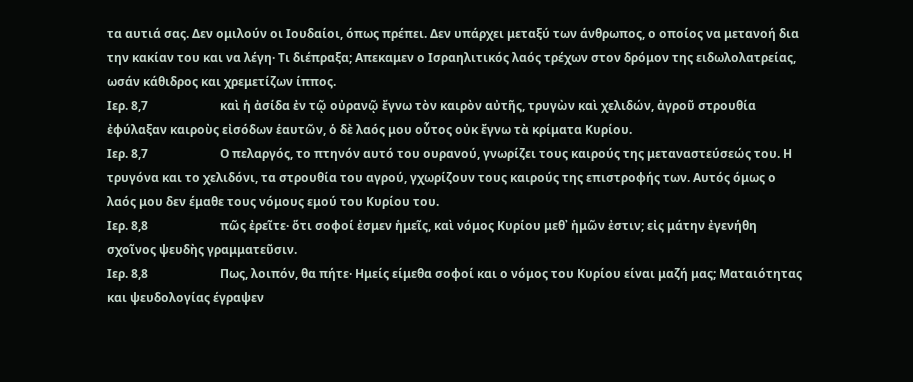τα αυτιά σας. Δεν ομιλούν οι Ιουδαίοι, όπως πρέπει. Δεν υπάρχει μεταξύ των άνθρωπος, ο οποίος να μετανοή δια την κακίαν του και να λέγη· Τι διέπραξα; Απεκαμεν ο Ισραηλιτικός λαός τρέχων στον δρόμον της ειδωλολατρείας, ωσάν κάθιδρος και χρεμετίζων ίππος.
Ιερ. 8,7                        καὶ ἡ ἀσίδα ἐν τῷ οὐρανῷ ἔγνω τὸν καιρὸν αὐτῆς, τρυγὼν καὶ χελιδών, ἀγροῦ στρουθία ἐφύλαξαν καιροὺς εἰσόδων ἑαυτῶν, ὁ δὲ λαός μου οὗτος οὐκ ἔγνω τὰ κρίματα Κυρίου.
Ιερ. 8,7                        Ο πελαργός, το πτηνόν αυτό του ουρανού, γνωρίζει τους καιρούς της μεταναστεύσεώς του. Η τρυγόνα και το χελιδόνι, τα στρουθία του αγρού, γχωρίζουν τους καιρούς της επιστροφής των. Αυτός όμως ο λαός μου δεν έμαθε τους νόμους εμού του Κυρίου του.
Ιερ. 8,8                        πῶς ἐρεῖτε· ὅτι σοφοί ἐσμεν ἡμεῖς, καὶ νόμος Κυρίου μεθ᾿ ἡμῶν ἐστιν; εἰς μάτην ἐγενήθη σχοῖνος ψευδὴς γραμματεῦσιν.
Ιερ. 8,8                        Πως, λοιπόν, θα πήτε· Ημείς είμεθα σοφοί και ο νόμος του Κυρίου είναι μαζή μας; Ματαιότητας και ψευδολογίας έγραψεν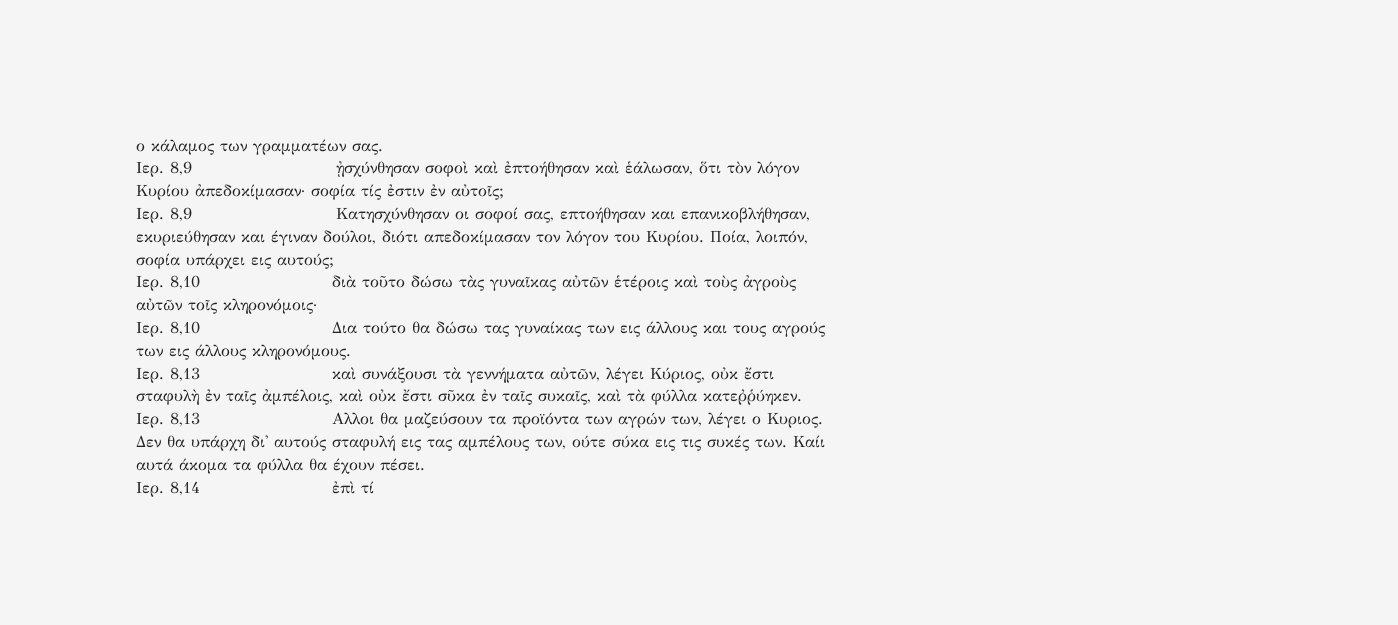ο κάλαμος των γραμματέων σας.
Ιερ. 8,9                        ᾐσχύνθησαν σοφοὶ καὶ ἐπτοήθησαν καὶ ἑάλωσαν, ὅτι τὸν λόγον Κυρίου ἀπεδοκίμασαν· σοφία τίς ἐστιν ἐν αὐτοῖς;
Ιερ. 8,9                        Κατησχύνθησαν οι σοφοί σας, επτοήθησαν και επανικοβλήθησαν, εκυριεύθησαν και έγιναν δούλοι, διότι απεδοκίμασαν τον λόγον του Κυρίου. Ποία, λοιπόν, σοφία υπάρχει εις αυτούς;
Ιερ. 8,10                      διὰ τοῦτο δώσω τὰς γυναῖκας αὐτῶν ἑτέροις καὶ τοὺς ἀγροὺς αὐτῶν τοῖς κληρονόμοις·
Ιερ. 8,10                      Δια τούτο θα δώσω τας γυναίκας των εις άλλους και τους αγρούς των εις άλλους κληρονόμους.
Ιερ. 8,13                      καὶ συνάξουσι τὰ γεννήματα αὐτῶν, λέγει Κύριος, οὐκ ἔστι σταφυλὴ ἐν ταῖς ἀμπέλοις, καὶ οὐκ ἔστι σῦκα ἐν ταῖς συκαῖς, καὶ τὰ φύλλα κατεῤῥύηκεν.
Ιερ. 8,13                      Αλλοι θα μαζεύσουν τα προϊόντα των αγρών των, λέγει ο Κυριος. Δεν θα υπάρχη δι' αυτούς σταφυλή εις τας αμπέλους των, ούτε σύκα εις τις συκές των. Καίι αυτά άκομα τα φύλλα θα έχουν πέσει.
Ιερ. 8,14                      ἐπὶ τί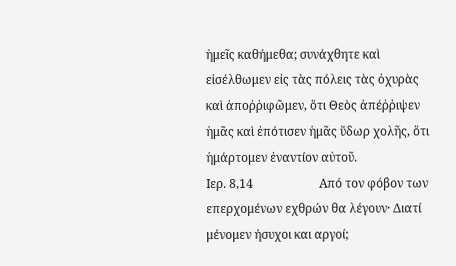ἡμεῖς καθήμεθα; συνάχθητε καὶ εἰσέλθωμεν εἰς τὰς πόλεις τὰς ὀχυρὰς καὶ ἀποῤῥιφῶμεν, ὅτι Θεὸς ἀπέῤῥιψεν ἡμᾶς καὶ ἐπότισεν ἡμᾶς ὕδωρ χολῆς, ὅτι ἡμάρτομεν ἐναντίον αὐτοῦ.
Ιερ. 8,14                      Από τον φόβον των επερχομένων εχθρών θα λέγουν· Διατί μένομεν ήσυχοι και αργοί;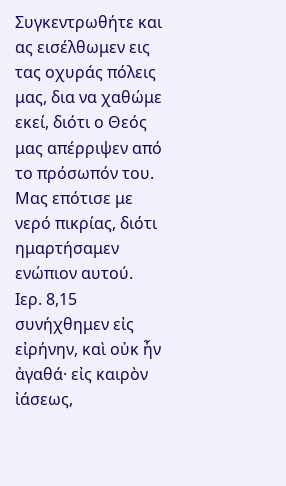Συγκεντρωθήτε και ας εισέλθωμεν εις τας οχυράς πόλεις μας, δια να χαθώμε εκεί, διότι ο Θεός μας απέρριψεν από το πρόσωπόν του. Μας επότισε με νερό πικρίας, διότι ημαρτήσαμεν ενώπιον αυτού.
Ιερ. 8,15                      συνήχθημεν εἰς εἰρήνην, καὶ οὐκ ἦν ἀγαθά· εἰς καιρὸν ἰάσεως,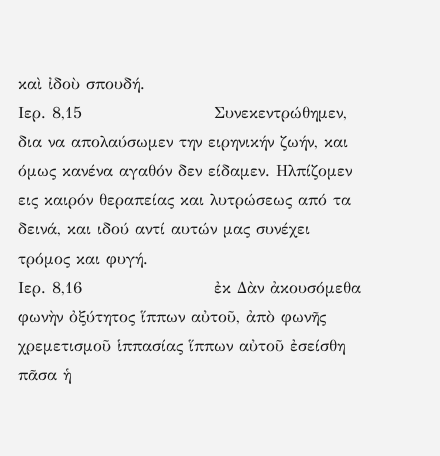καὶ ἰδοὺ σπουδή.
Ιερ. 8,15                      Συνεκεντρώθημεν, δια να απολαύσωμεν την ειρηνικήν ζωήν, και όμως κανένα αγαθόν δεν είδαμεν. Ηλπίζομεν εις καιρόν θεραπείας και λυτρώσεως από τα δεινά, και ιδού αντί αυτών μας συνέχει τρόμος και φυγή.
Ιερ. 8,16                      ἐκ Δὰν ἀκουσόμεθα φωνὴν ὀξύτητος ἵππων αὐτοῦ, ἀπὸ φωνῆς χρεμετισμοῦ ἱππασίας ἵππων αὐτοῦ ἐσείσθη πᾶσα ἡ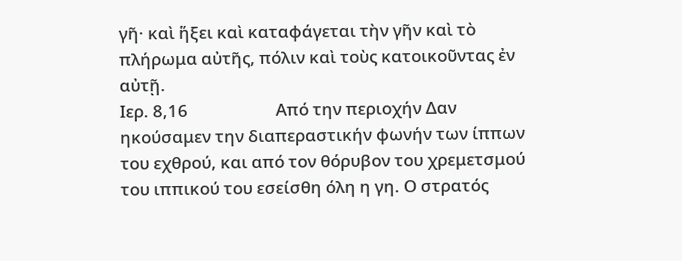γῆ· καὶ ἥξει καὶ καταφάγεται τὴν γῆν καὶ τὸ πλήρωμα αὐτῆς, πόλιν καὶ τοὺς κατοικοῦντας ἐν αὐτῇ.
Ιερ. 8,16                      Από την περιοχήν Δαν ηκούσαμεν την διαπεραστικήν φωνήν των ίππων του εχθρού, και από τον θόρυβον του χρεμετσμού του ιππικού του εσείσθη όλη η γη. Ο στρατός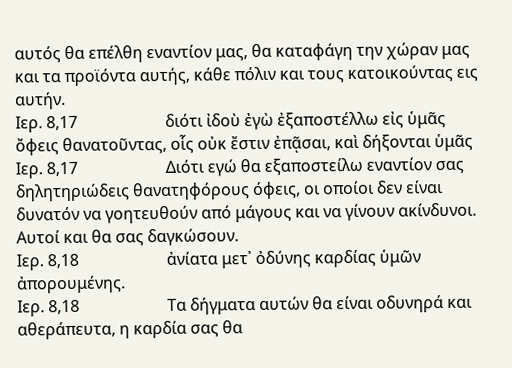αυτός θα επέλθη εναντίον μας, θα καταφάγη την χώραν μας και τα προϊόντα αυτής, κάθε πόλιν και τους κατοικούντας εις αυτήν.
Ιερ. 8,17                      διότι ἰδοὺ ἐγὼ ἐξαποστέλλω εἰς ὑμᾶς ὄφεις θανατοῦντας, οἷς οὐκ ἔστιν ἐπᾷσαι, καὶ δήξονται ὑμᾶς
Ιερ. 8,17                      Διότι εγώ θα εξαποστείλω εναντίον σας δηλητηριώδεις θανατηφόρους όφεις, οι οποίοι δεν είναι δυνατόν να γοητευθούν από μάγους και να γίνουν ακίνδυνοι. Αυτοί και θα σας δαγκώσουν.
Ιερ. 8,18                      ἀνίατα μετ᾿ ὀδύνης καρδίας ὑμῶν ἀπορουμένης.
Ιερ. 8,18                      Τα δήγματα αυτών θα είναι οδυνηρά και αθεράπευτα, η καρδία σας θα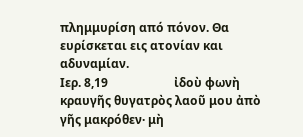πλημμυρίση από πόνον. Θα ευρίσκεται εις ατονίαν και αδυναμίαν.
Ιερ. 8,19                      ἰδοὺ φωνὴ κραυγῆς θυγατρὸς λαοῦ μου ἀπὸ γῆς μακρόθεν· μὴ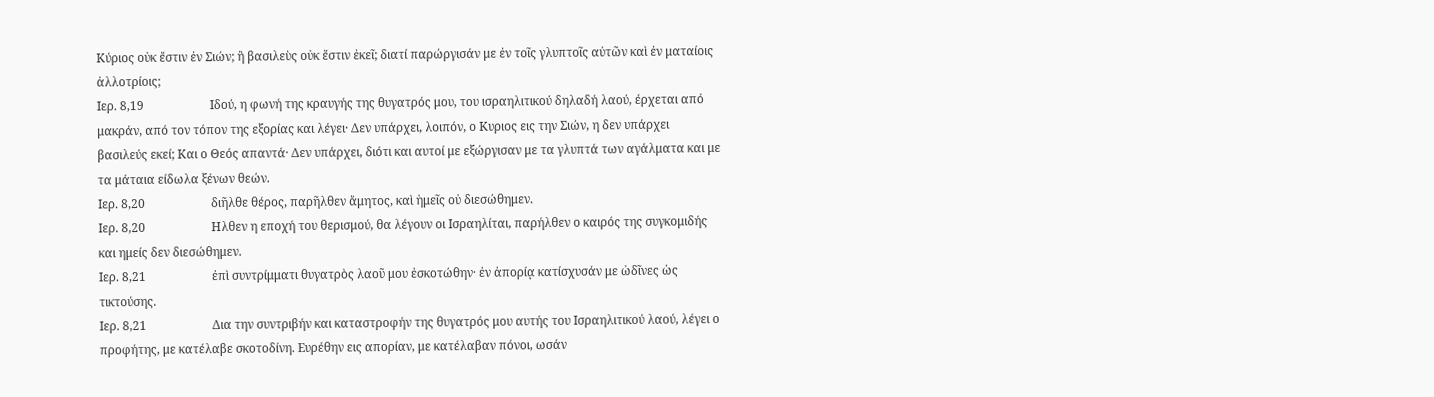Κύριος οὐκ ἔστιν ἐν Σιών; ἢ βασιλεὺς οὐκ ἔστιν ἐκεῖ; διατί παρώργισάν με ἐν τοῖς γλυπτοῖς αὐτῶν καὶ ἐν ματαίοις ἀλλοτρίοις;
Ιερ. 8,19                      Ιδού, η φωνή της κραυγής της θυγατρός μου, του ισραηλιτικού δηλαδή λαού, έρχεται από μακράν, από τον τόπον της εξορίας και λέγει· Δεν υπάρχει, λοιπόν, ο Κυριος εις την Σιών, η δεν υπάρχει βασιλεύς εκεί; Και ο Θεός απαντά· Δεν υπάρχει, διότι και αυτοί με εξώργισαν με τα γλυπτά των αγάλματα και με τα μάταια είδωλα ξένων θεών.
Ιερ. 8,20                      διῆλθε θέρος, παρῆλθεν ἄμητος, καὶ ἡμεῖς οὐ διεσώθημεν.
Ιερ. 8,20                      Ηλθεν η εποχή του θερισμού, θα λέγουν οι Ισραηλίται, παρήλθεν ο καιρός της συγκομιδής και ημείς δεν διεσώθημεν.
Ιερ. 8,21                      ἐπὶ συντρίμματι θυγατρὸς λαοῦ μου ἐσκοτώθην· ἐν ἀπορίᾳ κατίσχυσάν με ὠδῖνες ὡς τικτούσης.
Ιερ. 8,21                      Δια την συντριβήν και καταστροφήν της θυγατρός μου αυτής του Ισραηλιτικού λαού, λέγει ο προφήτης, με κατέλαβε σκοτοδίνη. Ευρέθην εις απορίαν, με κατέλαβαν πόνοι, ωσάν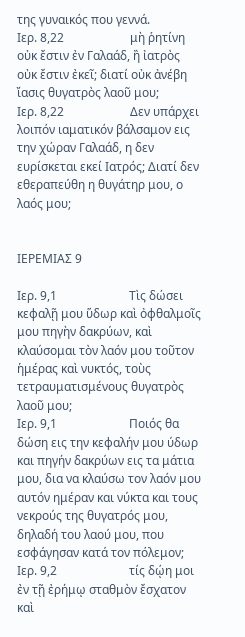της γυναικός που γεννά.
Ιερ. 8,22                      μὴ ῥητίνη οὐκ ἔστιν ἐν Γαλαάδ, ἢ ἰατρὸς οὐκ ἔστιν ἐκεῖ; διατί οὐκ ἀνέβη ἴασις θυγατρὸς λαοῦ μου;
Ιερ. 8,22                      Δεν υπάρχει λοιπόν ιαματικόν βάλσαμον εις την χώραν Γαλαάδ, η δεν ευρίσκεται εκεί Ιατρός; Διατί δεν εθεραπεύθη η θυγάτηρ μου, ο λαός μου;


ΙΕΡΕΜΙΑΣ 9

Ιερ. 9,1                        Τὶς δώσει κεφαλῇ μου ὕδωρ καὶ ὀφθαλμοῖς μου πηγὴν δακρύων, καὶ κλαύσομαι τὸν λαόν μου τοῦτον ἡμέρας καὶ νυκτός, τοὺς τετραυματισμένους θυγατρὸς λαοῦ μου;
Ιερ. 9,1                        Ποιός θα δώση εις την κεφαλήν μου ύδωρ και πηγήν δακρύων εις τα μάτια μου, δια να κλαύσω τον λαόν μου αυτόν ημέραν και νύκτα και τους νεκρούς της θυγατρός μου, δηλαδή του λαού μου, που εσφάγησαν κατά τον πόλεμον;
Ιερ. 9,2                        τίς δῴη μοι ἐν τῇ ἐρήμῳ σταθμὸν ἔσχατον καὶ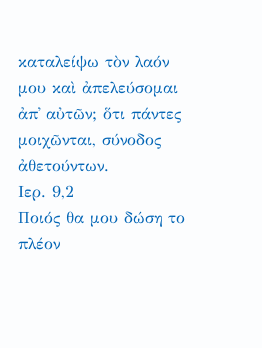καταλείψω τὸν λαόν μου καὶ ἀπελεύσομαι ἀπ᾿ αὐτῶν; ὅτι πάντες μοιχῶνται, σύνοδος ἀθετούντων.
Ιερ. 9,2                        Ποιός θα μου δώση το πλέον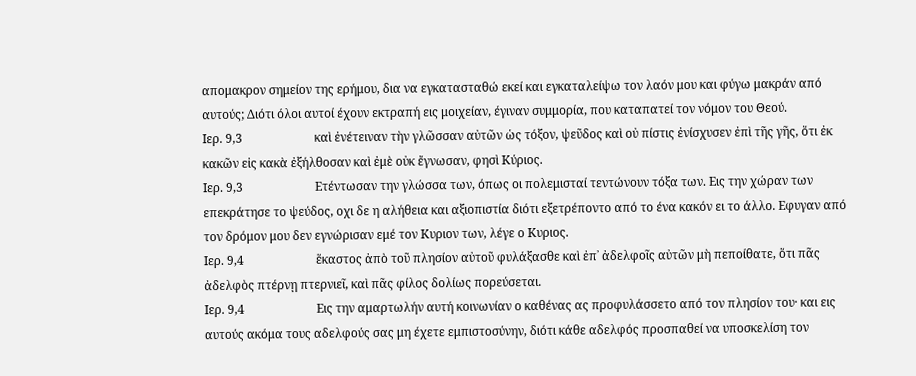απομακρον σημείον της ερήμου, δια να εγκατασταθώ εκεί και εγκαταλείψω τον λαόν μου και φύγω μακράν από αυτούς; Διότι όλοι αυτοί έχουν εκτραπή εις μοιχείαν, έγιναν συμμορία, που καταπατεί τον νόμον του Θεού.
Ιερ. 9,3                        καὶ ἐνέτειναν τὴν γλῶσσαν αὐτῶν ὡς τόξον, ψεῦδος καὶ οὐ πίστις ἐνίσχυσεν ἐπὶ τῆς γῆς, ὅτι ἐκ κακῶν εἰς κακὰ ἐξήλθοσαν καὶ ἐμὲ οὐκ ἔγνωσαν, φησὶ Κύριος.
Ιερ. 9,3                        Ετέντωσαν την γλώσσα των, όπως οι πολεμισταί τεντώνουν τόξα των. Εις την χώραν των επεκράτησε το ψεύδος, οχι δε η αλήθεια και αξιοπιστία διότι εξετρέποντο από το ένα κακόν ει το άλλο. Εφυγαν από τον δρόμον μου δεν εγνώρισαν εμέ τον Κυριον των, λέγε ο Κυριος.
Ιερ. 9,4                        ἕκαστος ἀπὸ τοῦ πλησίον αὐτοῦ φυλάξασθε καὶ ἐπ᾿ ἀδελφοῖς αὐτῶν μὴ πεποίθατε, ὅτι πᾶς ἀδελφὸς πτέρνῃ πτερνιεῖ, καὶ πᾶς φίλος δολίως πορεύσεται.
Ιερ. 9,4                        Εις την αμαρτωλήν αυτή κοινωνίαν ο καθένας ας προφυλάσσετο από τον πλησίον του· και εις αυτούς ακόμα τους αδελφούς σας μη έχετε εμπιστοσύνην, διότι κάθε αδελφός προσπαθεί να υποσκελίση τον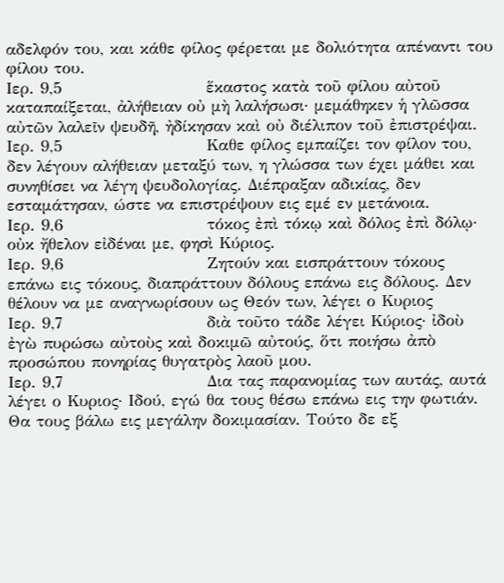αδελφόν του, και κάθε φίλος φέρεται με δολιότητα απέναντι του φίλου του.
Ιερ. 9,5                        ἕκαστος κατὰ τοῦ φίλου αὐτοῦ καταπαίξεται, ἀλήθειαν οὐ μὴ λαλήσωσι· μεμάθηκεν ἡ γλῶσσα αὐτῶν λαλεῖν ψευδῆ, ἠδίκησαν καὶ οὐ διέλιπον τοῦ ἐπιστρέψαι.
Ιερ. 9,5                        Καθε φίλος εμπαίζει τον φίλον του, δεν λέγουν αλήθειαν μεταξύ των, η γλώσσα των έχει μάθει και συνηθίσει να λέγη ψευδολογίας. Διέπραξαν αδικίας, δεν εσταμάτησαν, ώστε να επιστρέψουν εις εμέ εν μετάνοια.
Ιερ. 9,6                        τόκος ἐπὶ τόκῳ καὶ δόλος ἐπὶ δόλῳ· οὐκ ἤθελον εἰδέναι με, φησὶ Κύριος.
Ιερ. 9,6                        Ζητούν και εισπράττουν τόκους επάνω εις τόκους, διαπράττουν δόλους επάνω εις δόλους. Δεν θέλουν να με αναγνωρίσουν ως Θεόν των, λέγει ο Κυριος
Ιερ. 9,7                        διὰ τοῦτο τάδε λέγει Κύριος· ἰδοὺ ἐγὼ πυρώσω αὐτοὺς καὶ δοκιμῶ αὐτούς, ὅτι ποιήσω ἀπὸ προσώπου πονηρίας θυγατρὸς λαοῦ μου.
Ιερ. 9,7                        Δια τας παρανομίας των αυτάς, αυτά λέγει ο Κυριος· Ιδού, εγώ θα τους θέσω επάνω εις την φωτιάν. Θα τους βάλω εις μεγάλην δοκιμασίαν. Τούτο δε εξ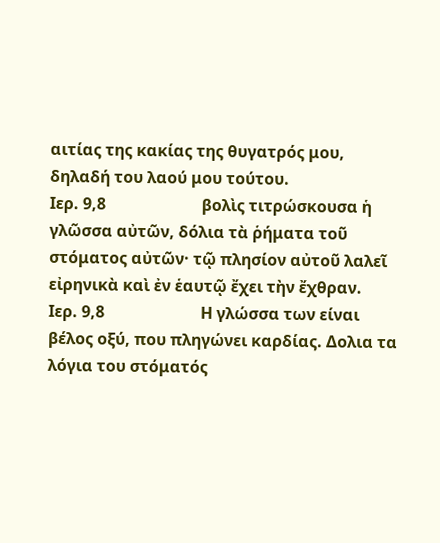αιτίας της κακίας της θυγατρός μου, δηλαδή του λαού μου τούτου.
Ιερ. 9,8                        βολὶς τιτρώσκουσα ἡ γλῶσσα αὐτῶν, δόλια τὰ ῥήματα τοῦ στόματος αὐτῶν· τῷ πλησίον αὐτοῦ λαλεῖ εἰρηνικὰ καὶ ἐν ἑαυτῷ ἔχει τὴν ἔχθραν.
Ιερ. 9,8                        Η γλώσσα των είναι βέλος οξύ, που πληγώνει καρδίας. Δολια τα λόγια του στόματός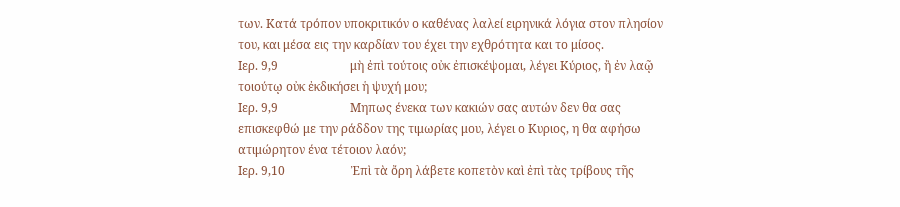των. Κατά τρόπον υποκριτικόν ο καθένας λαλεί ειρηνικά λόγια στον πλησίον του, και μέσα εις την καρδίαν του έχει την εχθρότητα και το μίσος.
Ιερ. 9,9                        μὴ ἐπὶ τούτοις οὐκ ἐπισκέψομαι, λέγει Κύριος, ἢ ἐν λαῷ τοιούτῳ οὐκ ἐκδικήσει ἡ ψυχή μου;
Ιερ. 9,9                        Μηπως ένεκα των κακιών σας αυτών δεν θα σας επισκεφθώ με την ράδδον της τιμωρίας μου, λέγει ο Κυριος, η θα αφήσω ατιμώρητον ένα τέτοιον λαόν;
Ιερ. 9,10                      Ἐπὶ τὰ ὄρη λάβετε κοπετὸν καὶ ἐπὶ τὰς τρίβους τῆς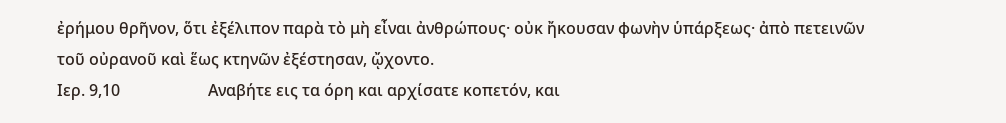ἐρήμου θρῆνον, ὅτι ἐξέλιπον παρὰ τὸ μὴ εἶναι ἀνθρώπους· οὐκ ἤκουσαν φωνὴν ὑπάρξεως· ἀπὸ πετεινῶν τοῦ οὐρανοῦ καὶ ἕως κτηνῶν ἐξέστησαν, ᾤχοντο.
Ιερ. 9,10                      Αναβήτε εις τα όρη και αρχίσατε κοπετόν, και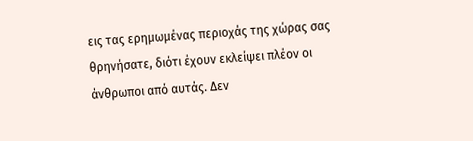εις τας ερημωμένας περιοχάς της χώρας σας θρηνήσατε, διότι έχουν εκλείψει πλέον οι άνθρωποι από αυτάς. Δεν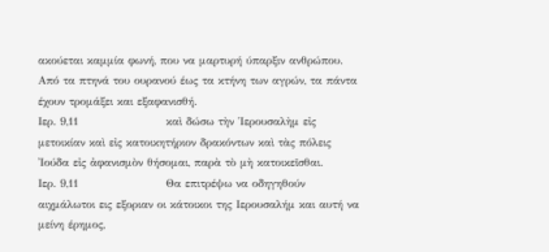ακούεται καμμία φωνή, που να μαρτυρή ύπαρξιν ανθρώπου. Από τα πτηνά του ουρανού έως τα κτήνη των αγρών, τα πάντα έχουν τρομάξει και εξαφανισθή.
Ιερ. 9,11                      καὶ δώσω τὴν Ἱερουσαλὴμ εἰς μετοικίαν καὶ εἰς κατοικητήριον δρακόντων καὶ τὰς πόλεις Ἰούδα εἰς ἀφανισμὸν θήσομαι, παρὰ τὸ μὴ κατοικεῖσθαι.
Ιερ. 9,11                      Θα επιτρέψω να οδηγηθούν αιχμάλωτοι εις εξοριαν οι κάτοικοι της Ιερουσαλήμ και αυτή να μείνη έρημος,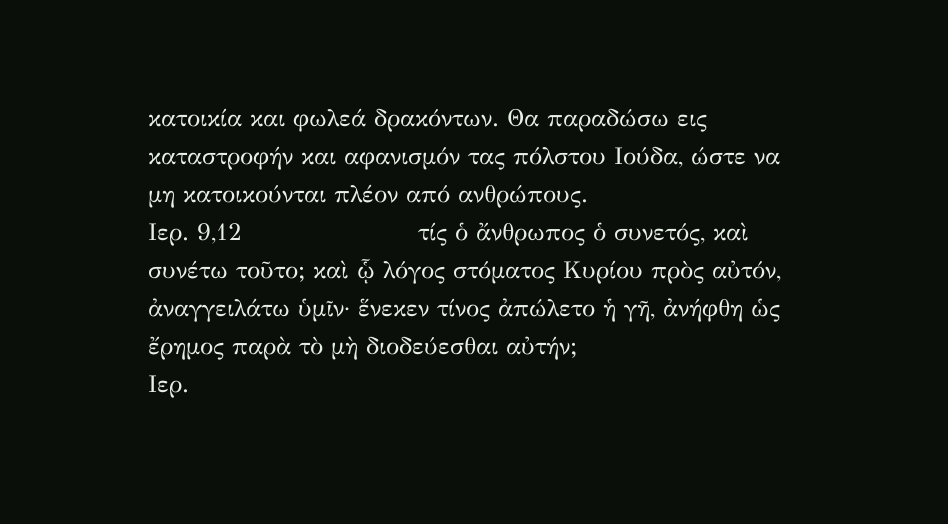κατοικία και φωλεά δρακόντων. Θα παραδώσω εις καταστροφήν και αφανισμόν τας πόλστου Ιούδα, ώστε να μη κατοικούνται πλέον από ανθρώπους.
Ιερ. 9,12                      τίς ὁ ἄνθρωπος ὁ συνετός, καὶ συνέτω τοῦτο; καὶ ᾧ λόγος στόματος Κυρίου πρὸς αὐτόν, ἀναγγειλάτω ὑμῖν· ἕνεκεν τίνος ἀπώλετο ἡ γῆ, ἀνήφθη ὡς ἔρημος παρὰ τὸ μὴ διοδεύεσθαι αὐτήν;
Ιερ.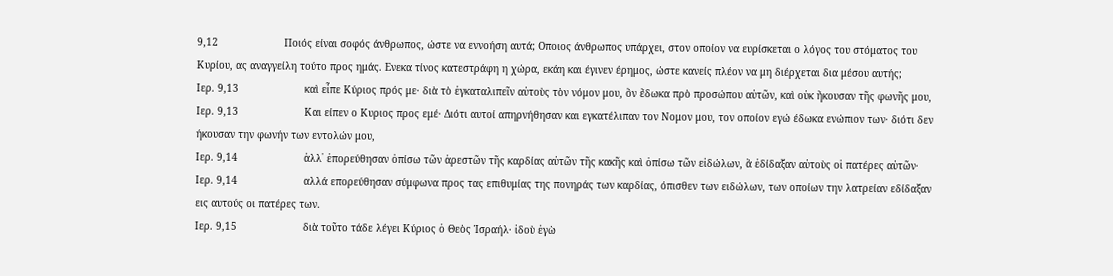9,12                      Ποιός είναι σοφός άνθρωπος, ώστε να εννοήση αυτά; Οποιος άνθρωπος υπάρχει, στον οποίον να ευρίσκεται ο λόγος του στόματος του Κυρίου, ας αναγγείλη τούτο προς ημάς. Ενεκα τίνος κατεστράφη η χώρα, εκάη και έγινεν έρημος, ώστε κανείς πλέον να μη διέρχεται δια μέσου αυτής;
Ιερ. 9,13                      καὶ εἶπε Κύριος πρός με· διὰ τὸ ἐγκαταλιπεῖν αὐτοὺς τὸν νόμον μου, ὃν ἔδωκα πρὸ προσώπου αὐτῶν, καὶ οὐκ ἤκουσαν τῆς φωνῆς μου,
Ιερ. 9,13                      Και είπεν ο Κυριος προς εμέ· Διότι αυτοί απηρνήθησαν και εγκατέλιπαν τον Νομον μου, τον οποίον εγώ έδωκα ενώπιον των· διότι δεν ήκουσαν την φωνήν των εντολών μου,
Ιερ. 9,14                      ἀλλ᾿ ἐπορεύθησαν ὀπίσω τῶν ἀρεστῶν τῆς καρδίας αὐτῶν τῆς κακῆς καὶ ὀπίσω τῶν εἰδώλων, ἃ ἐδίδαξαν αὐτοὺς οἱ πατέρες αὐτῶν·
Ιερ. 9,14                      αλλά επορεύθησαν σύμφωνα προς τας επιθυμίας της πονηράς των καρδίας, όπισθεν των ειδώλων, των οποίων την λατρείαν εδίδαξαν εις αυτούς οι πατέρες των.
Ιερ. 9,15                      διὰ τοῦτο τάδε λέγει Κύριος ὁ Θεὸς Ἰσραήλ· ἰδοὺ ἐγὼ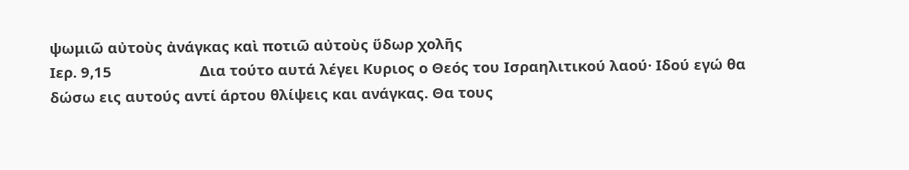ψωμιῶ αὐτοὺς ἀνάγκας καὶ ποτιῶ αὐτοὺς ὕδωρ χολῆς
Ιερ. 9,15                      Δια τούτο αυτά λέγει Κυριος ο Θεός του Ισραηλιτικού λαού· Ιδού εγώ θα δώσω εις αυτούς αντί άρτου θλίψεις και ανάγκας. Θα τους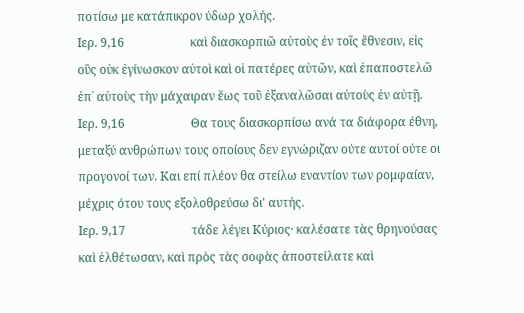ποτίσω με κατάπικρον ύδωρ χολής.
Ιερ. 9,16                      καὶ διασκορπιῶ αὐτοὺς ἐν τοῖς ἔθνεσιν, εἰς οὓς οὐκ ἐγίνωσκον αὐτοὶ καὶ οἱ πατέρες αὐτῶν, καὶ ἐπαποστελῶ ἐπ᾿ αὐτοὺς τὴν μάχαιραν ἕως τοῦ ἐξαναλῶσαι αὐτοὺς ἐν αὐτῇ.
Ιερ. 9,16                      Θα τους διασκορπίσω ανά τα διάφορα έθνη, μεταξύ ανθρώπων τους οποίους δεν εγνώριζαν ούτε αυτοί ούτε οι προγονοί των. Και επί πλέον θα στείλω εναντίον των ρομφαίαν, μέχρις ότου τους εξολοθρεύσω δι' αυτής.
Ιερ. 9,17                      τάδε λέγει Κύριος· καλέσατε τὰς θρηνούσας καὶ ἐλθέτωσαν, καὶ πρὸς τὰς σοφὰς ἀποστείλατε καὶ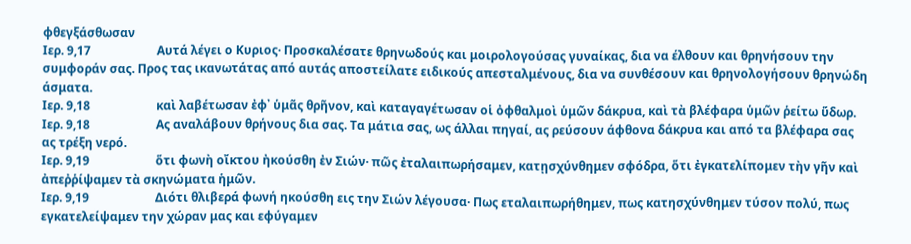φθεγξάσθωσαν
Ιερ. 9,17                      Αυτά λέγει ο Κυριος· Προσκαλέσατε θρηνωδούς και μοιρολογούσας γυναίκας, δια να έλθουν και θρηνήσουν την συμφοράν σας. Προς τας ικανωτάτας από αυτάς αποστείλατε ειδικούς απεσταλμένους, δια να συνθέσουν και θρηνολογήσουν θρηνώδη άσματα.
Ιερ. 9,18                      καὶ λαβέτωσαν ἐφ᾿ ὑμᾶς θρῆνον, καὶ καταγαγέτωσαν οἱ ὀφθαλμοὶ ὑμῶν δάκρυα, καὶ τὰ βλέφαρα ὑμῶν ῥείτω ὕδωρ.
Ιερ. 9,18                      Ας αναλάβουν θρήνους δια σας. Τα μάτια σας, ως άλλαι πηγαί, ας ρεύσουν άφθονα δάκρυα και από τα βλέφαρα σας ας τρέξη νερό.
Ιερ. 9,19                      ὅτι φωνὴ οἴκτου ἠκούσθη ἐν Σιών· πῶς ἐταλαιπωρήσαμεν, κατῃσχύνθημεν σφόδρα, ὅτι ἐγκατελίπομεν τὴν γῆν καὶ ἀπεῤῥίψαμεν τὰ σκηνώματα ἡμῶν.
Ιερ. 9,19                      Διότι θλιβερά φωνή ηκούσθη εις την Σιών λέγουσα· Πως εταλαιπωρήθημεν, πως κατησχύνθημεν τύσον πολύ, πως εγκατελείψαμεν την χώραν μας και εφύγαμεν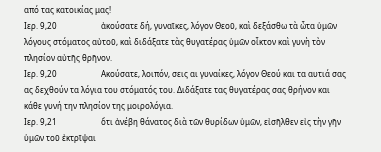από τας κατοικίας μας!
Ιερ. 9,20                      ἀκούσατε δή, γυναῖκες, λόγον Θεοῦ, καὶ δεξάσθω τὰ ὦτα ὑμῶν λόγους στόματος αὐτοῦ, καὶ διδάξατε τὰς θυγατέρας ὑμῶν οἶκτον καὶ γυνὴ τὸν πλησίον αὐτῆς θρῆνον.
Ιερ. 9,20                      Ακούσατε, λοιπόν, σεις αι γυναίκες, λόγον Θεού και τα αυτιά σας ας δεχθούν τα λόγια του στόματός του. Διδάξατε τας θυγατέρας σας θρήνον και κάθε γυνή την πλησίον της μοιρολόγια.
Ιερ. 9,21                      ὅτι ἀνέβη θάνατος διὰ τῶν θυρίδων ὑμῶν, εἰσῆλθεν εἰς τὴν γῆν ὑμῶν τοῦ ἐκτρῖψαι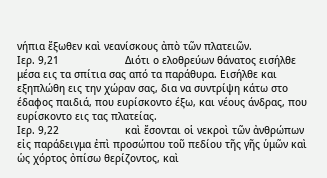νήπια ἔξωθεν καὶ νεανίσκους ἀπὸ τῶν πλατειῶν.
Ιερ. 9,21                      Διότι ο ελοθρεύων θάνατος εισήλθε μέσα εις τα σπίτια σας από τα παράθυρα. Εισήλθε και εξηπλώθη εις την χώραν σας, δια να συντρίψη κάτω στο έδαφος παιδιά, που ευρίσκοντο έξω, και νέους άνδρας, που ευρίσκοντο εις τας πλατείας.
Ιερ. 9,22                      καὶ ἔσονται οἱ νεκροὶ τῶν ἀνθρώπων εἰς παράδειγμα ἐπὶ προσώπου τοῦ πεδίου τῆς γῆς ὑμῶν καὶ ὡς χόρτος ὀπίσω θερίζοντος, καὶ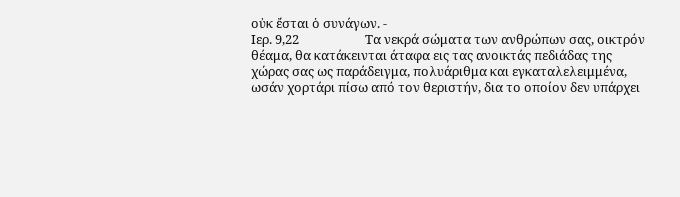οὐκ ἔσται ὁ συνάγων. -
Ιερ. 9,22                      Τα νεκρά σώματα των ανθρώπων σας, οικτρόν θέαμα, θα κατάκεινται άταφα εις τας ανοικτάς πεδιάδας της χώρας σας ως παράδειγμα, πολυάριθμα και εγκαταλελειμμένα, ωσάν χορτάρι πίσω από τον θεριστήν, δια το οποίον δεν υπάρχει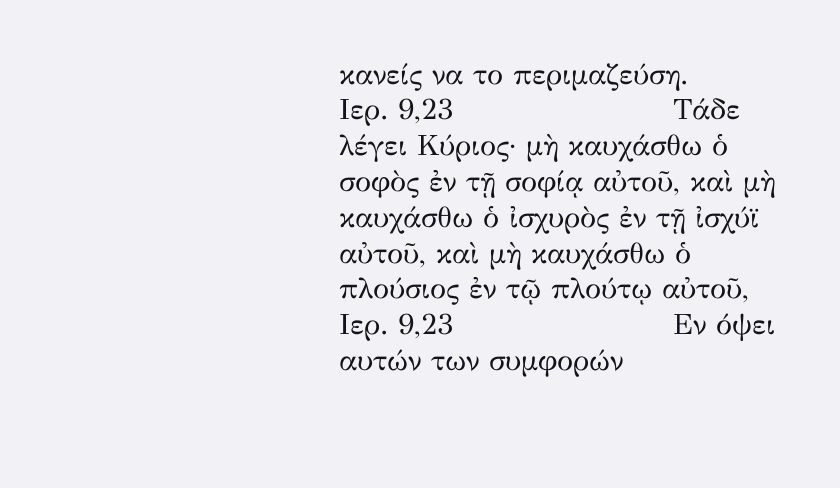κανείς να το περιμαζεύση.
Ιερ. 9,23                      Τάδε λέγει Κύριος· μὴ καυχάσθω ὁ σοφὸς ἐν τῇ σοφίᾳ αὐτοῦ, καὶ μὴ καυχάσθω ὁ ἰσχυρὸς ἐν τῇ ἰσχύϊ αὐτοῦ, καὶ μὴ καυχάσθω ὁ πλούσιος ἐν τῷ πλούτῳ αὐτοῦ,
Ιερ. 9,23                      Εν όψει αυτών των συμφορών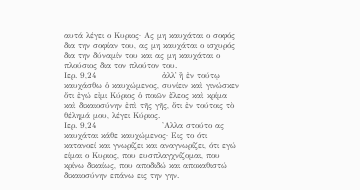αυτά λέγει ο Κυριος· Ας μη καυχάται ο σοφός δια την σοφίαν του, ας μη καυχάται ο ισχυρός δια την δύναμίν του και ας μη καυχάται ο πλούσιος δια τον πλούτον του.
Ιερ. 9,24                      ἀλλ᾿ ἢ ἐν τούτῳ καυχάσθω ὁ καυχώμενος, συνίειν καὶ γινώσκεν ὅτι ἐγώ εἰμι Κύριος ὁ ποιῶν ἔλεος καὶ κρίμα καὶ δικαιοσύνην ἐπὶ τῆς γῆς, ὅτι ἐν τούτοις τὸ θέλημά μου, λέγει Κύριος.
Ιερ. 9,24                      'Αλλα στούτο ας καυχάται κάθε καυχώμενος· Εις το ότι κατανοεί και γνωρίζει και αναγνωρίζει, ότι εγώ είμαι ο Κυριος, που ευσπλαγχνίζομαι, που κρίνω δικαίως, που αποδιδώ και αποκαθιστώ δικαιοσύνην επάνω εις την γην.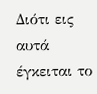Διότι εις αυτά έγκειται το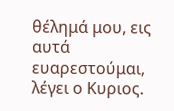θέλημά μου, εις αυτά ευαρεστούμαι, λέγει ο Κυριος.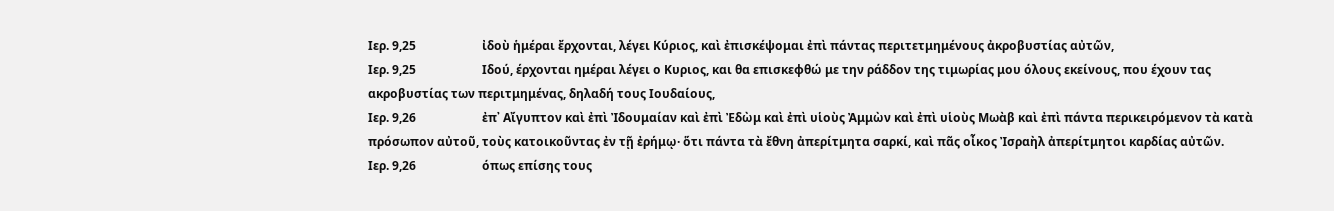Ιερ. 9,25                      ἰδοὺ ἡμέραι ἔρχονται, λέγει Κύριος, καὶ ἐπισκέψομαι ἐπὶ πάντας περιτετμημένους ἀκροβυστίας αὐτῶν,
Ιερ. 9,25                      Ιδού, έρχονται ημέραι λέγει ο Κυριος, και θα επισκεφθώ με την ράδδον της τιμωρίας μου όλους εκείνους, που έχουν τας ακροβυστίας των περιτμημένας, δηλαδή τους Ιουδαίους,
Ιερ. 9,26                      ἐπ᾿ Αἴγυπτον καὶ ἐπὶ Ἰδουμαίαν καὶ ἐπὶ Ἐδὼμ καὶ ἐπὶ υἱοὺς Ἀμμὼν καὶ ἐπὶ υἱοὺς Μωὰβ καὶ ἐπὶ πάντα περικειρόμενον τὰ κατὰ πρόσωπον αὐτοῦ, τοὺς κατοικοῦντας ἐν τῇ ἐρήμῳ· ὅτι πάντα τὰ ἔθνη ἀπερίτμητα σαρκί, καὶ πᾶς οἶκος Ἰσραὴλ ἀπερίτμητοι καρδίας αὐτῶν.
Ιερ. 9,26                      όπως επίσης τους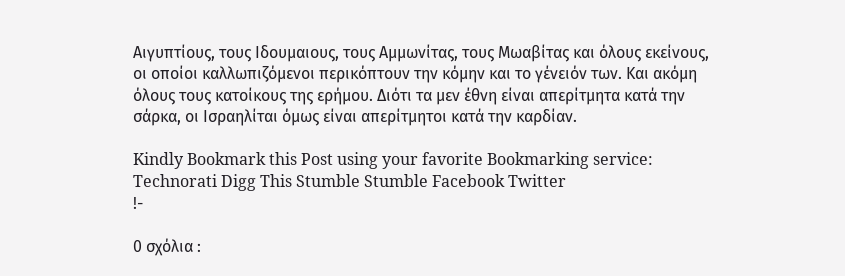Αιγυπτίους, τους Ιδουμαιους, τους Αμμωνίτας, τους Μωαβίτας και όλους εκείνους, οι οποίοι καλλωπιζόμενοι περικόπτουν την κόμην και το γένειόν των. Και ακόμη όλους τους κατοίκους της ερήμου. Διότι τα μεν έθνη είναι απερίτμητα κατά την σάρκα, οι Ισραηλίται όμως είναι απερίτμητοι κατά την καρδίαν.

Kindly Bookmark this Post using your favorite Bookmarking service:
Technorati Digg This Stumble Stumble Facebook Twitter
!-

0 σχόλια :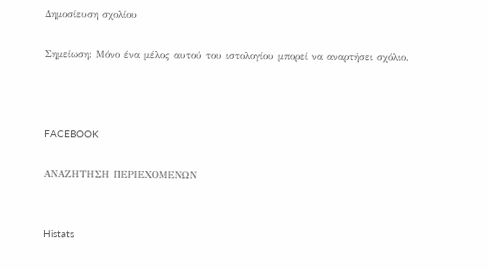Δημοσίευση σχολίου

Σημείωση: Μόνο ένα μέλος αυτού του ιστολογίου μπορεί να αναρτήσει σχόλιο.



FACEBOOK

ΑΝΑΖΗΤΗΣΗ ΠΕΡΙΕΧΟΜΕΝΩΝ


Histats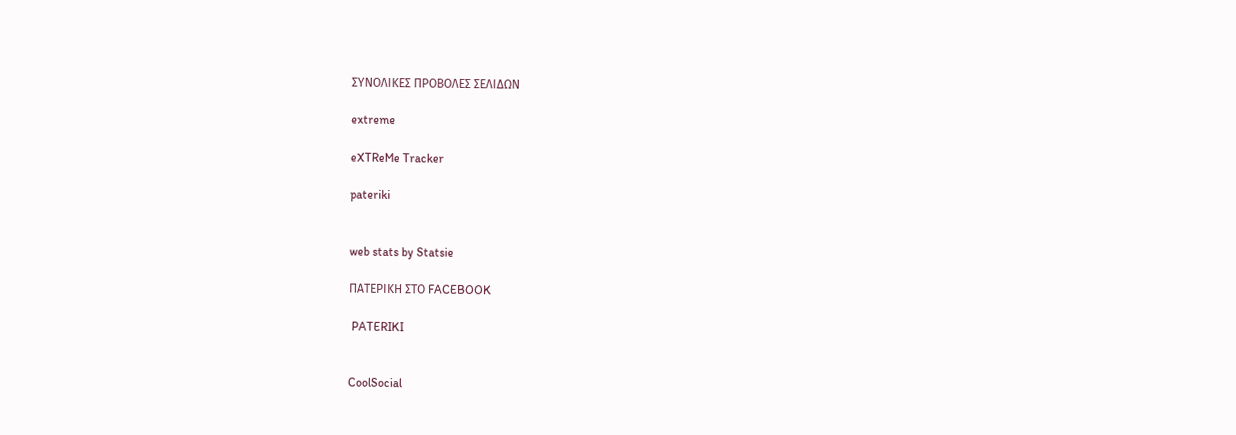ΣΥΝΟΛΙΚΕΣ ΠΡΟΒΟΛΕΣ ΣΕΛΙΔΩΝ

extreme

eXTReMe Tracker

pateriki


web stats by Statsie

ΠΑΤΕΡΙΚΗ ΣΤΟ FACEBOOK

 PATERIKI


CoolSocial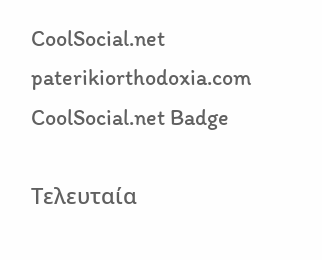CoolSocial.net paterikiorthodoxia.com CoolSocial.net Badge

Τελευταία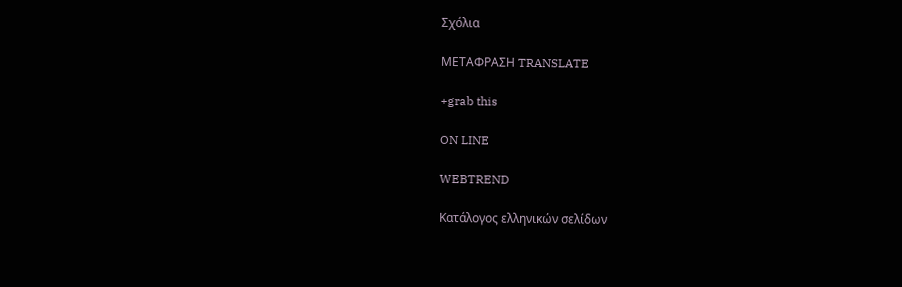Σχόλια

ΜΕΤΑΦΡΑΣΗ TRANSLATE

+grab this

ON LINE

WEBTREND

Κατάλογος ελληνικών σελίδων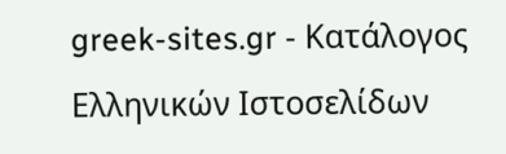greek-sites.gr - Κατάλογος Ελληνικών Ιστοσελίδων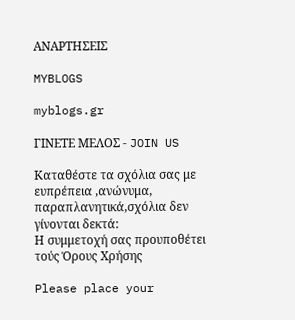ΑΝΑΡΤΗΣΕΙΣ

MYBLOGS

myblogs.gr

ΓΙΝΕΤΕ ΜΕΛΟΣ - JOIN US

Καταθέστε τα σχόλια σας με ευπρέπεια ,ανώνυμα, παραπλανητικά,σχόλια δεν γίνονται δεκτά:
Η συμμετοχή σας προυποθέτει τούς Όρους Χρήσης

Please place your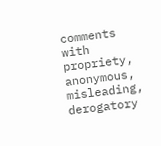comments with propriety, anonymous, misleading, derogatory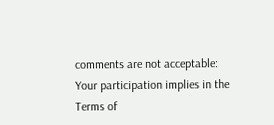comments are not acceptable:
Your participation implies in the Terms of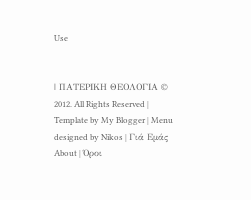Use


| ΠΑΤΕΡΙΚΗ ΘΕΟΛΟΓΙΑ © 2012. All Rights Reserved | Template by My Blogger | Menu designed by Nikos | Γιά Εμάς About | Όροι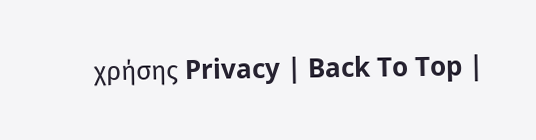χρήσης Privacy | Back To Top |